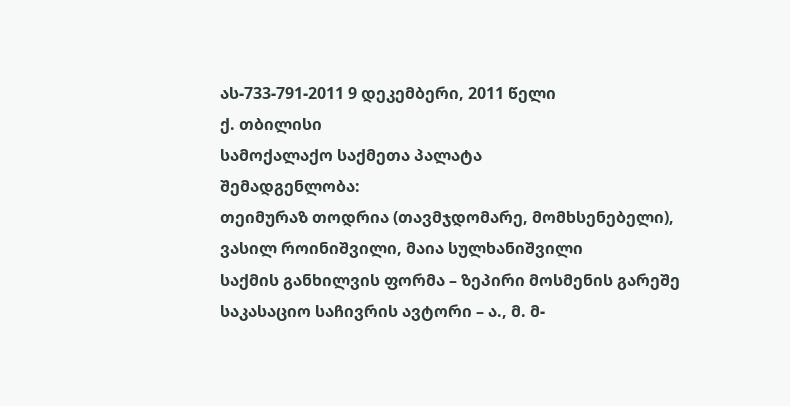ას-733-791-2011 9 დეკემბერი, 2011 წელი
ქ. თბილისი
სამოქალაქო საქმეთა პალატა
შემადგენლობა:
თეიმურაზ თოდრია (თავმჯდომარე, მომხსენებელი),
ვასილ როინიშვილი, მაია სულხანიშვილი
საქმის განხილვის ფორმა – ზეპირი მოსმენის გარეშე
საკასაციო საჩივრის ავტორი – ა., მ. მ-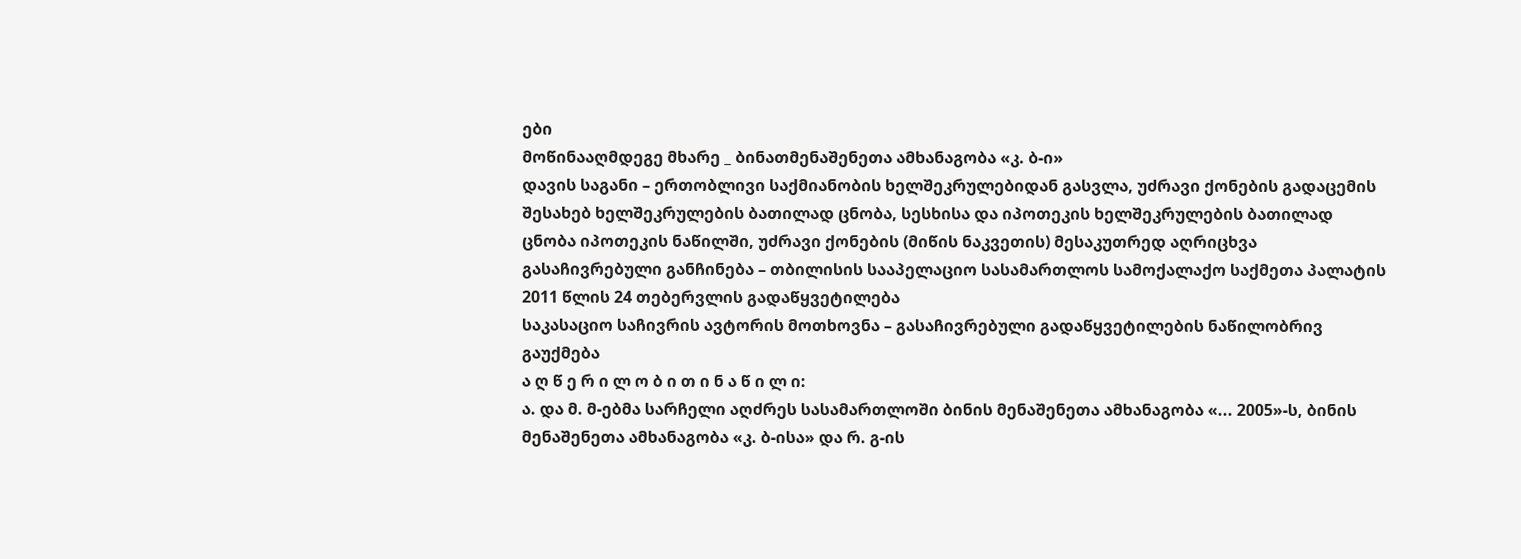ები
მოწინააღმდეგე მხარე _ ბინათმენაშენეთა ამხანაგობა «კ. ბ-ი»
დავის საგანი – ერთობლივი საქმიანობის ხელშეკრულებიდან გასვლა, უძრავი ქონების გადაცემის შესახებ ხელშეკრულების ბათილად ცნობა, სესხისა და იპოთეკის ხელშეკრულების ბათილად ცნობა იპოთეკის ნაწილში, უძრავი ქონების (მიწის ნაკვეთის) მესაკუთრედ აღრიცხვა
გასაჩივრებული განჩინება – თბილისის სააპელაციო სასამართლოს სამოქალაქო საქმეთა პალატის 2011 წლის 24 თებერვლის გადაწყვეტილება
საკასაციო საჩივრის ავტორის მოთხოვნა – გასაჩივრებული გადაწყვეტილების ნაწილობრივ გაუქმება
ა ღ წ ე რ ი ლ ო ბ ი თ ი ნ ა წ ი ლ ი:
ა. და მ. მ-ებმა სარჩელი აღძრეს სასამართლოში ბინის მენაშენეთა ამხანაგობა «... 2005»-ს, ბინის მენაშენეთა ამხანაგობა «კ. ბ-ისა» და რ. გ-ის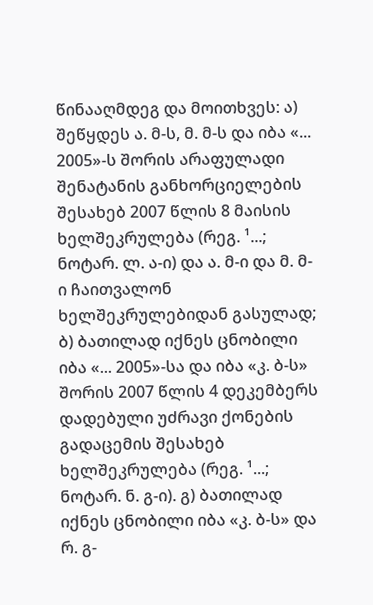წინააღმდეგ და მოითხვეს: ა) შეწყდეს ა. მ-ს, მ. მ-ს და იბა «... 2005»-ს შორის არაფულადი შენატანის განხორციელების შესახებ 2007 წლის 8 მაისის ხელშეკრულება (რეგ. ¹...; ნოტარ. ლ. ა-ი) და ა. მ-ი და მ. მ-ი ჩაითვალონ ხელშეკრულებიდან გასულად; ბ) ბათილად იქნეს ცნობილი იბა «... 2005»-სა და იბა «კ. ბ-ს» შორის 2007 წლის 4 დეკემბერს დადებული უძრავი ქონების გადაცემის შესახებ ხელშეკრულება (რეგ. ¹...; ნოტარ. ნ. გ-ი). გ) ბათილად იქნეს ცნობილი იბა «კ. ბ-ს» და რ. გ-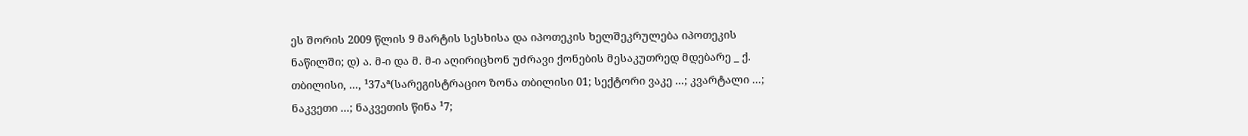ეს შორის 2009 წლის 9 მარტის სესხისა და იპოთეკის ხელშეკრულება იპოთეკის ნაწილში; დ) ა. მ-ი და მ. მ-ი აღირიცხონ უძრავი ქონების მესაკუთრედ მდებარე _ ქ. თბილისი, ..., ¹37აª(სარეგისტრაციო ზონა თბილისი 01; სექტორი ვაკე ...; კვარტალი ...; ნაკვეთი ...; ნაკვეთის წინა ¹7;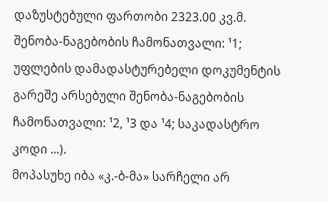დაზუსტებული ფართობი 2323.00 კვ.მ. შენობა-ნაგებობის ჩამონათვალი: ¹1; უფლების დამადასტურებელი დოკუმენტის გარეშე არსებული შენობა-ნაგებობის ჩამონათვალი: ¹2, ¹3 და ¹4; საკადასტრო კოდი ...).
მოპასუხე იბა «კ.-ბ-მა» სარჩელი არ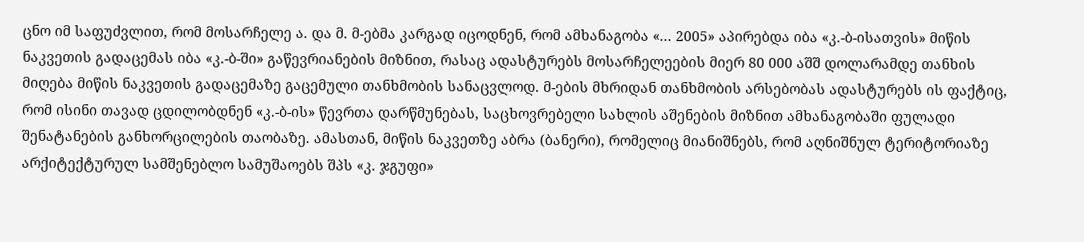ცნო იმ საფუძვლით, რომ მოსარჩელე ა. და მ. მ-ებმა კარგად იცოდნენ, რომ ამხანაგობა «... 2005» აპირებდა იბა «კ.-ბ-ისათვის» მიწის ნაკვეთის გადაცემას იბა «კ.-ბ-ში» გაწევრიანების მიზნით, რასაც ადასტურებს მოსარჩელეების მიერ 80 000 აშშ დოლარამდე თანხის მიღება მიწის ნაკვეთის გადაცემაზე გაცემული თანხმობის სანაცვლოდ. მ-ების მხრიდან თანხმობის არსებობას ადასტურებს ის ფაქტიც, რომ ისინი თავად ცდილობდნენ «კ.-ბ-ის» წევრთა დარწმუნებას, საცხოვრებელი სახლის აშენების მიზნით ამხანაგობაში ფულადი შენატანების განხორცილების თაობაზე. ამასთან, მიწის ნაკვეთზე აბრა (ბანერი), რომელიც მიანიშნებს, რომ აღნიშნულ ტერიტორიაზე არქიტექტურულ სამშენებლო სამუშაოებს შპს «კ. ჯგუფი»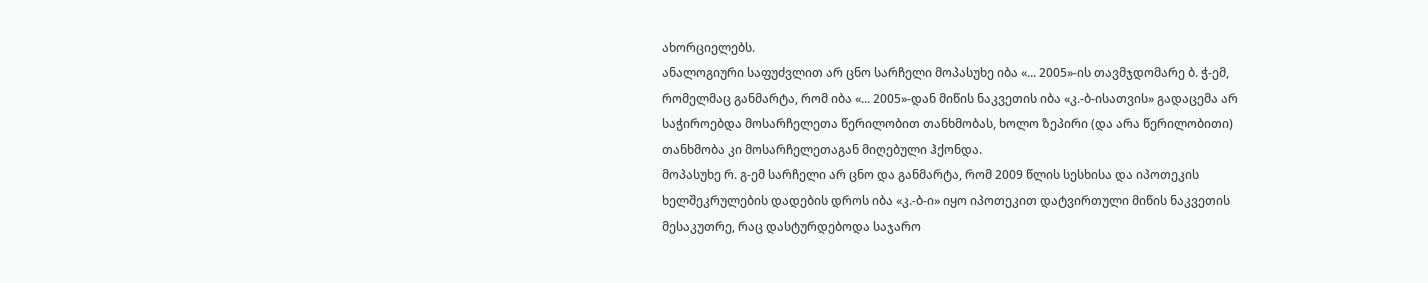ახორციელებს.
ანალოგიური საფუძვლით არ ცნო სარჩელი მოპასუხე იბა «... 2005»-ის თავმჯდომარე ბ. ჭ-ემ, რომელმაც განმარტა, რომ იბა «... 2005»-დან მიწის ნაკვეთის იბა «კ.-ბ-ისათვის» გადაცემა არ საჭიროებდა მოსარჩელეთა წერილობით თანხმობას, ხოლო ზეპირი (და არა წერილობითი) თანხმობა კი მოსარჩელეთაგან მიღებული ჰქონდა.
მოპასუხე რ. გ-ემ სარჩელი არ ცნო და განმარტა, რომ 2009 წლის სესხისა და იპოთეკის ხელშეკრულების დადების დროს იბა «კ.-ბ-ი» იყო იპოთეკით დატვირთული მიწის ნაკვეთის მესაკუთრე, რაც დასტურდებოდა საჯარო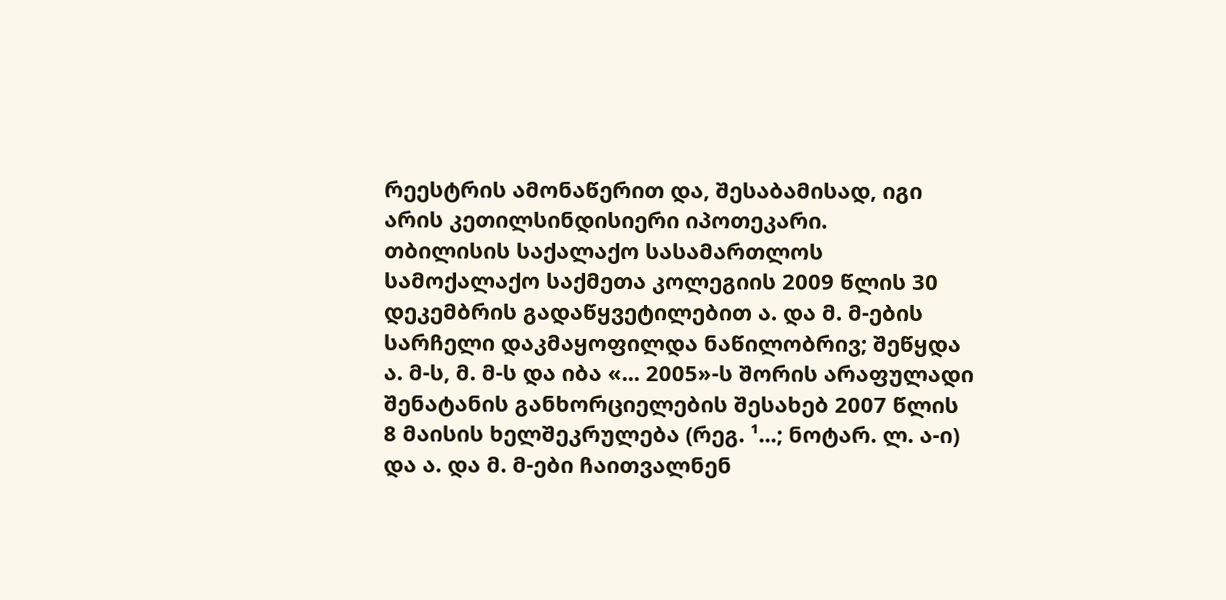რეესტრის ამონაწერით და, შესაბამისად, იგი არის კეთილსინდისიერი იპოთეკარი.
თბილისის საქალაქო სასამართლოს სამოქალაქო საქმეთა კოლეგიის 2009 წლის 30 დეკემბრის გადაწყვეტილებით ა. და მ. მ-ების სარჩელი დაკმაყოფილდა ნაწილობრივ; შეწყდა ა. მ-ს, მ. მ-ს და იბა «... 2005»-ს შორის არაფულადი შენატანის განხორციელების შესახებ 2007 წლის 8 მაისის ხელშეკრულება (რეგ. ¹...; ნოტარ. ლ. ა-ი) და ა. და მ. მ-ები ჩაითვალნენ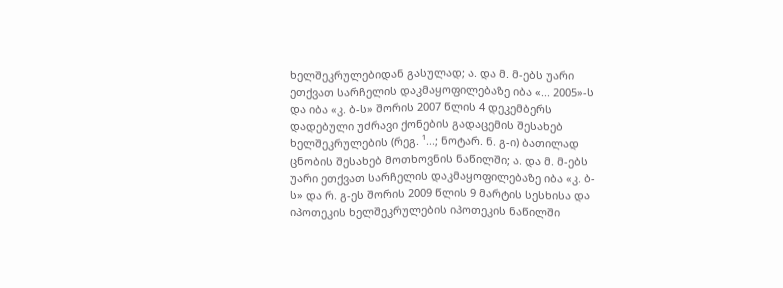ხელშეკრულებიდან გასულად; ა. და მ. მ-ებს უარი ეთქვათ სარჩელის დაკმაყოფილებაზე იბა «... 2005»-ს და იბა «კ. ბ-ს» შორის 2007 წლის 4 დეკემბერს დადებული უძრავი ქონების გადაცემის შესახებ ხელშეკრულების (რეგ. ¹...; ნოტარ. ნ. გ-ი) ბათილად ცნობის შესახებ მოთხოვნის ნაწილში; ა. და მ. მ-ებს უარი ეთქვათ სარჩელის დაკმაყოფილებაზე იბა «კ. ბ-ს» და რ. გ-ეს შორის 2009 წლის 9 მარტის სესხისა და იპოთეკის ხელშეკრულების იპოთეკის ნაწილში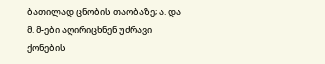ბათილად ცნობის თაობაზე; ა. და მ. მ-ები აღირიცხნენ უძრავი ქონების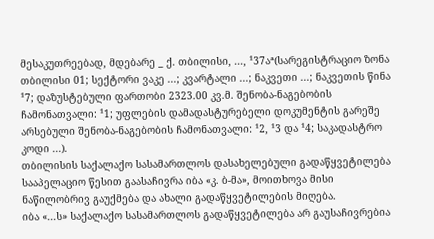მესაკუთრეებად, მდებარე _ ქ. თბილისი, ..., ¹37აª(სარეგისტრაციო ზონა თბილისი 01; სექტორი ვაკე ...; კვარტალი ...; ნაკვეთი ...; ნაკვეთის წინა ¹7; დაზუსტებული ფართობი 2323.00 კვ.მ. შენობა-ნაგებობის ჩამონათვალი: ¹1; უფლების დამადასტურებელი დოკუმენტის გარეშე არსებული შენობა-ნაგებობის ჩამონათვალი: ¹2, ¹3 და ¹4; საკადასტრო კოდი ...).
თბილისის საქალაქო სასამართლოს დასახელებული გადაწყვეტილება სააპელაციო წესით გაასაჩივრა იბა «კ. ბ-მა», მოითხოვა მისი ნაწილობრივ გაუქმება და ახალი გადაწყვეტილების მიღება.
იბა «...ს» საქალაქო სასამართლოს გადაწყვეტილება არ გაუსაჩივრებია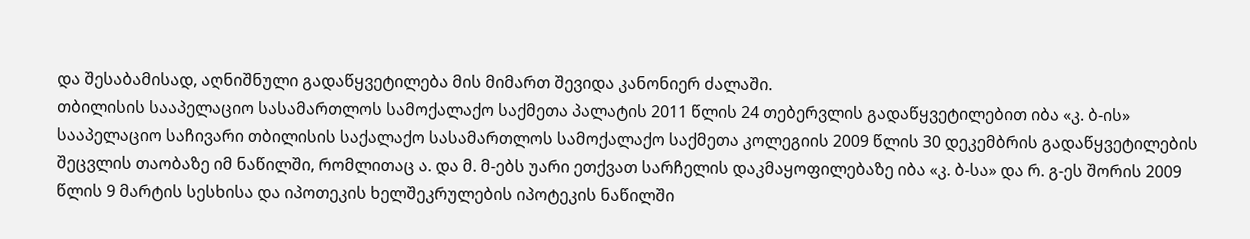და შესაბამისად, აღნიშნული გადაწყვეტილება მის მიმართ შევიდა კანონიერ ძალაში.
თბილისის სააპელაციო სასამართლოს სამოქალაქო საქმეთა პალატის 2011 წლის 24 თებერვლის გადაწყვეტილებით იბა «კ. ბ-ის» სააპელაციო საჩივარი თბილისის საქალაქო სასამართლოს სამოქალაქო საქმეთა კოლეგიის 2009 წლის 30 დეკემბრის გადაწყვეტილების შეცვლის თაობაზე იმ ნაწილში, რომლითაც ა. და მ. მ-ებს უარი ეთქვათ სარჩელის დაკმაყოფილებაზე იბა «კ. ბ-სა» და რ. გ-ეს შორის 2009 წლის 9 მარტის სესხისა და იპოთეკის ხელშეკრულების იპოტეკის ნაწილში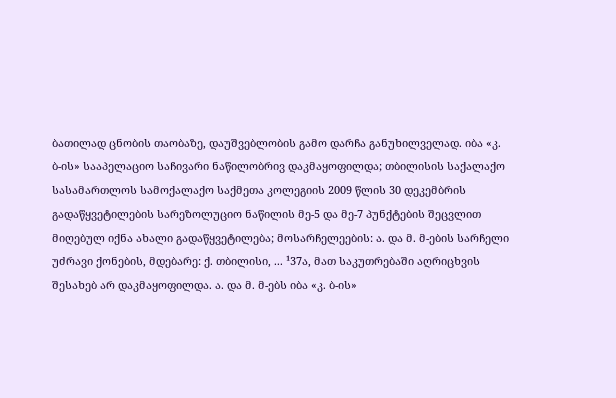ბათილად ცნობის თაობაზე, დაუშვებლობის გამო დარჩა განუხილველად. იბა «კ. ბ-ის» სააპელაციო საჩივარი ნაწილობრივ დაკმაყოფილდა; თბილისის საქალაქო სასამართლოს სამოქალაქო საქმეთა კოლეგიის 2009 წლის 30 დეკემბრის გადაწყვეტილების სარეზოლუციო ნაწილის მე-5 და მე-7 პუნქტების შეცვლით მიღებულ იქნა ახალი გადაწყვეტილება; მოსარჩელეების: ა. და მ. მ-ების სარჩელი უძრავი ქონების, მდებარე: ქ. თბილისი, ... ¹37ა, მათ საკუთრებაში აღრიცხვის შესახებ არ დაკმაყოფილდა. ა. და მ. მ-ებს იბა «კ. ბ-ის»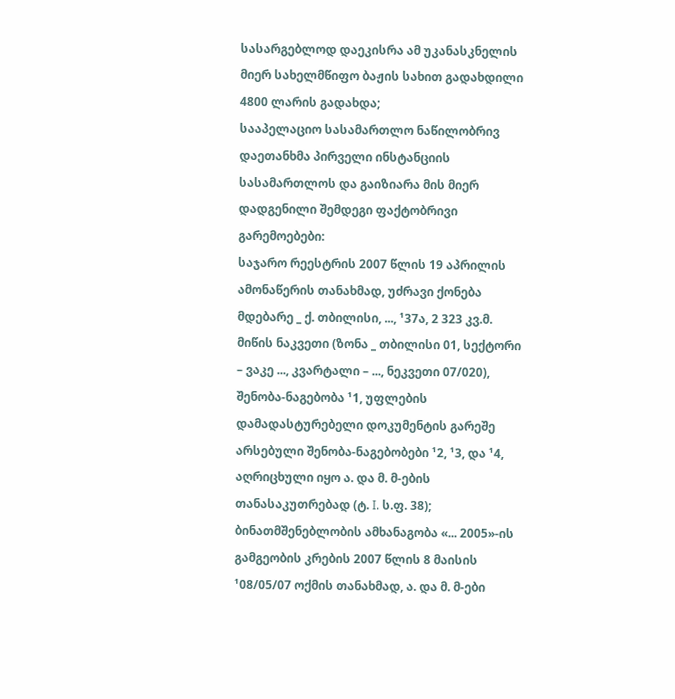სასარგებლოდ დაეკისრა ამ უკანასკნელის მიერ სახელმწიფო ბაჟის სახით გადახდილი 4800 ლარის გადახდა;
სააპელაციო სასამართლო ნაწილობრივ დაეთანხმა პირველი ინსტანციის სასამართლოს და გაიზიარა მის მიერ დადგენილი შემდეგი ფაქტობრივი გარემოებები:
საჯარო რეესტრის 2007 წლის 19 აპრილის ამონაწერის თანახმად, უძრავი ქონება მდებარე _ ქ. თბილისი, ..., ¹37ა, 2 323 კვ.მ. მიწის ნაკვეთი (ზონა _ თბილისი 01, სექტორი – ვაკე ..., კვარტალი – ..., ნეკვეთი 07/020), შენობა-ნაგებობა ¹1, უფლების დამადასტურებელი დოკუმენტის გარეშე არსებული შენობა-ნაგებობები ¹2, ¹3, და ¹4, აღრიცხული იყო ა. და მ. მ-ების თანასაკუთრებად (ტ. I. ს.ფ. 38);
ბინათმშენებლობის ამხანაგობა «... 2005»-ის გამგეობის კრების 2007 წლის 8 მაისის ¹08/05/07 ოქმის თანახმად, ა. და მ. მ-ები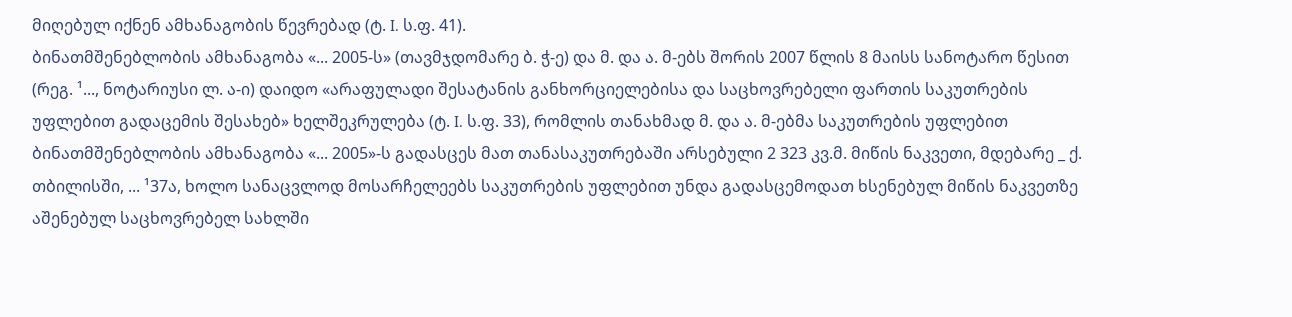მიღებულ იქნენ ამხანაგობის წევრებად (ტ. I. ს.ფ. 41).
ბინათმშენებლობის ამხანაგობა «... 2005-ს» (თავმჯდომარე ბ. ჭ-ე) და მ. და ა. მ-ებს შორის 2007 წლის 8 მაისს სანოტარო წესით (რეგ. ¹..., ნოტარიუსი ლ. ა-ი) დაიდო «არაფულადი შესატანის განხორციელებისა და საცხოვრებელი ფართის საკუთრების უფლებით გადაცემის შესახებ» ხელშეკრულება (ტ. I. ს.ფ. 33), რომლის თანახმად მ. და ა. მ-ებმა საკუთრების უფლებით ბინათმშენებლობის ამხანაგობა «... 2005»-ს გადასცეს მათ თანასაკუთრებაში არსებული 2 323 კვ.მ. მიწის ნაკვეთი, მდებარე _ ქ. თბილისში, ... ¹37ა, ხოლო სანაცვლოდ მოსარჩელეებს საკუთრების უფლებით უნდა გადასცემოდათ ხსენებულ მიწის ნაკვეთზე აშენებულ საცხოვრებელ სახლში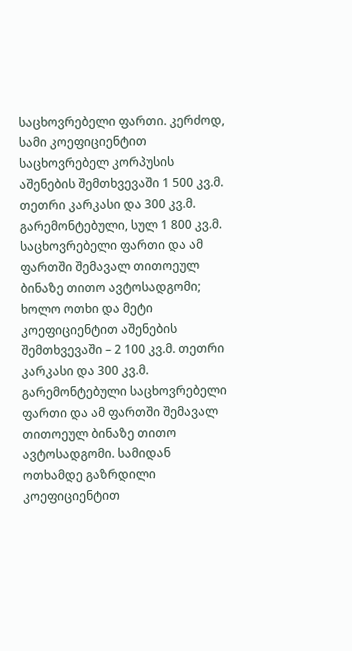საცხოვრებელი ფართი. კერძოდ, სამი კოეფიციენტით საცხოვრებელ კორპუსის აშენების შემთხვევაში 1 500 კვ.მ. თეთრი კარკასი და 300 კვ.მ. გარემონტებული, სულ 1 800 კვ.მ. საცხოვრებელი ფართი და ამ ფართში შემავალ თითოეულ ბინაზე თითო ავტოსადგომი; ხოლო ოთხი და მეტი კოეფიციენტით აშენების შემთხვევაში – 2 100 კვ.მ. თეთრი კარკასი და 300 კვ.მ. გარემონტებული საცხოვრებელი ფართი და ამ ფართში შემავალ თითოეულ ბინაზე თითო ავტოსადგომი. სამიდან ოთხამდე გაზრდილი კოეფიციენტით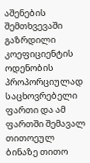აშენების შემთხვევაში გაზრდილი კოეფიციენტის ოდენობის პროპორციულად საცხოვრებელი ფართი და ამ ფართში შემავალ თითოეულ ბინაზე თითო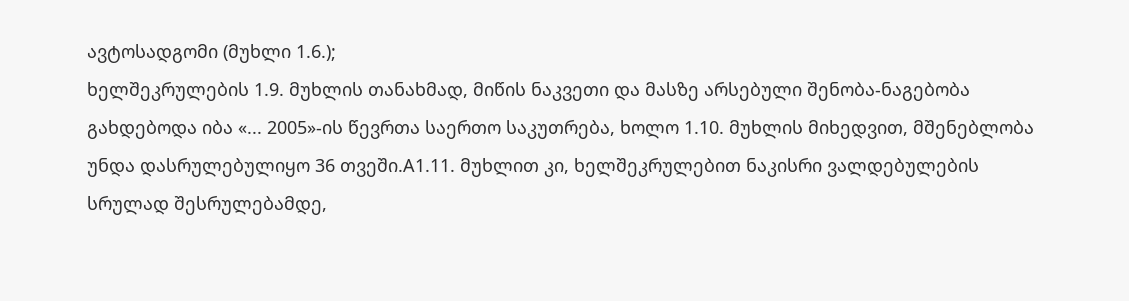ავტოსადგომი (მუხლი 1.6.);
ხელშეკრულების 1.9. მუხლის თანახმად, მიწის ნაკვეთი და მასზე არსებული შენობა-ნაგებობა გახდებოდა იბა «... 2005»-ის წევრთა საერთო საკუთრება, ხოლო 1.10. მუხლის მიხედვით, მშენებლობა უნდა დასრულებულიყო 36 თვეში.A1.11. მუხლით კი, ხელშეკრულებით ნაკისრი ვალდებულების სრულად შესრულებამდე,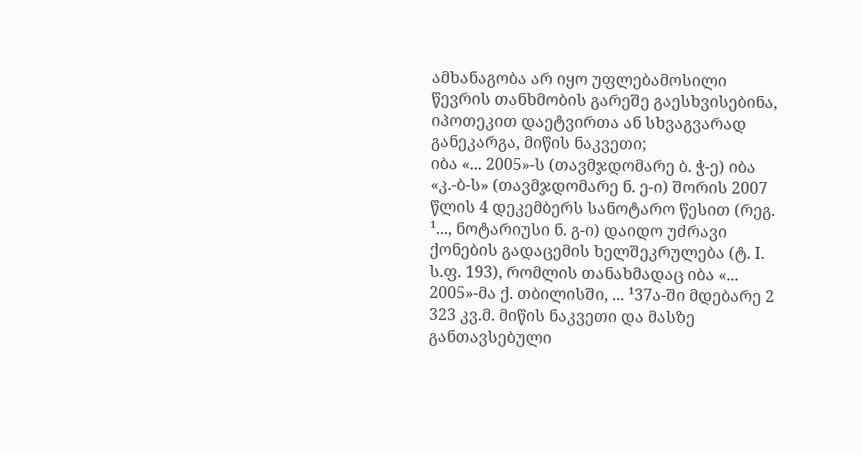ამხანაგობა არ იყო უფლებამოსილი წევრის თანხმობის გარეშე გაესხვისებინა, იპოთეკით დაეტვირთა ან სხვაგვარად განეკარგა, მიწის ნაკვეთი;
იბა «... 2005»-ს (თავმჯდომარე ბ. ჭ-ე) იბა «კ.-ბ-ს» (თავმჯდომარე ნ. ე-ი) შორის 2007 წლის 4 დეკემბერს სანოტარო წესით (რეგ. ¹..., ნოტარიუსი ნ. გ-ი) დაიდო უძრავი ქონების გადაცემის ხელშეკრულება (ტ. I. ს.ფ. 193), რომლის თანახმადაც იბა «... 2005»-მა ქ. თბილისში, ... ¹37ა-ში მდებარე 2 323 კვ.მ. მიწის ნაკვეთი და მასზე განთავსებული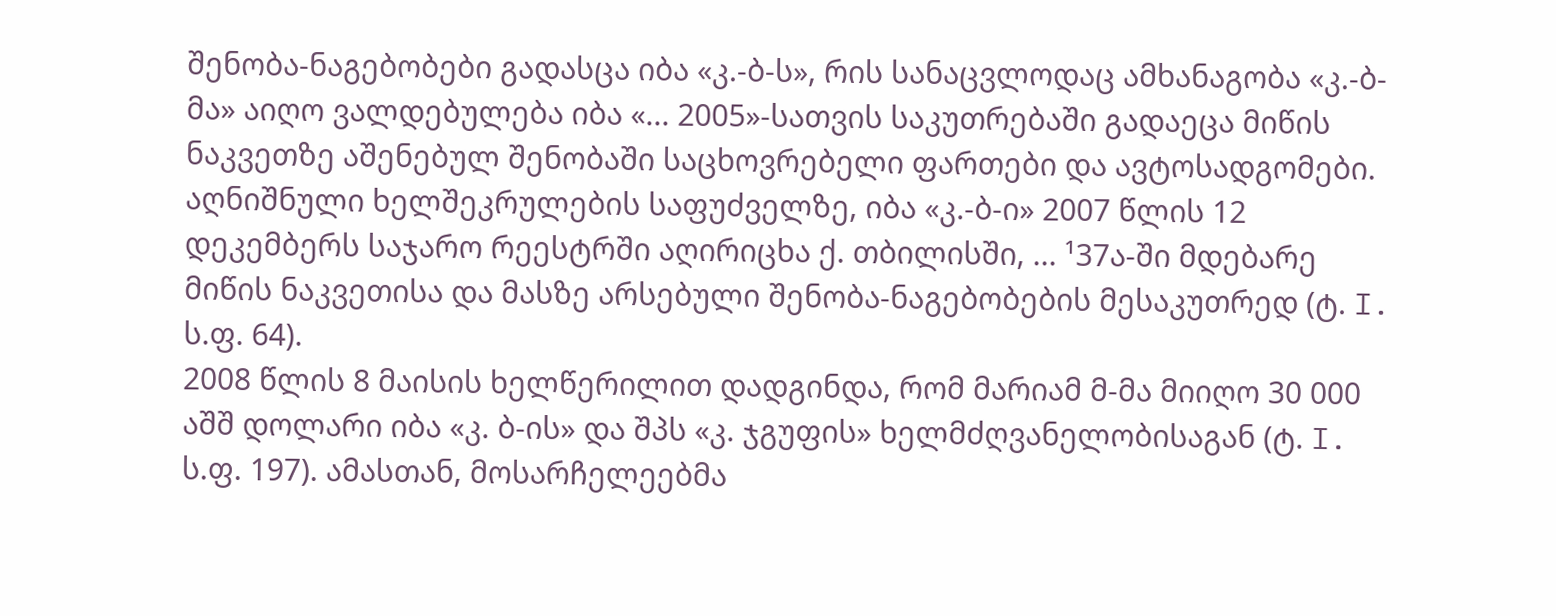შენობა-ნაგებობები გადასცა იბა «კ.-ბ-ს», რის სანაცვლოდაც ამხანაგობა «კ.-ბ-მა» აიღო ვალდებულება იბა «... 2005»-სათვის საკუთრებაში გადაეცა მიწის ნაკვეთზე აშენებულ შენობაში საცხოვრებელი ფართები და ავტოსადგომები.
აღნიშნული ხელშეკრულების საფუძველზე, იბა «კ.-ბ-ი» 2007 წლის 12 დეკემბერს საჯარო რეესტრში აღირიცხა ქ. თბილისში, ... ¹37ა-ში მდებარე მიწის ნაკვეთისა და მასზე არსებული შენობა-ნაგებობების მესაკუთრედ (ტ. I. ს.ფ. 64).
2008 წლის 8 მაისის ხელწერილით დადგინდა, რომ მარიამ მ-მა მიიღო 30 000 აშშ დოლარი იბა «კ. ბ-ის» და შპს «კ. ჯგუფის» ხელმძღვანელობისაგან (ტ. I. ს.ფ. 197). ამასთან, მოსარჩელეებმა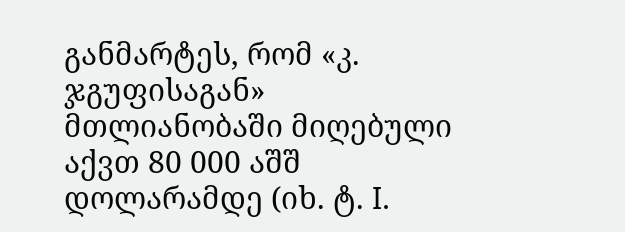განმარტეს, რომ «კ. ჯგუფისაგან» მთლიანობაში მიღებული აქვთ 80 000 აშშ დოლარამდე (იხ. ტ. I.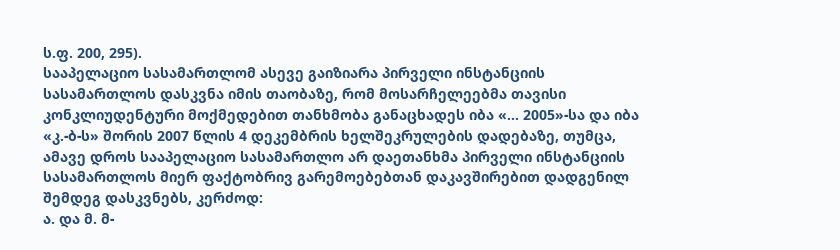ს.ფ. 200, 295).
სააპელაციო სასამართლომ ასევე გაიზიარა პირველი ინსტანციის სასამართლოს დასკვნა იმის თაობაზე, რომ მოსარჩელეებმა თავისი კონკლიუდენტური მოქმედებით თანხმობა განაცხადეს იბა «... 2005»-სა და იბა «კ.-ბ-ს» შორის 2007 წლის 4 დეკემბრის ხელშეკრულების დადებაზე, თუმცა, ამავე დროს სააპელაციო სასამართლო არ დაეთანხმა პირველი ინსტანციის სასამართლოს მიერ ფაქტობრივ გარემოებებთან დაკავშირებით დადგენილ შემდეგ დასკვნებს, კერძოდ:
ა. და მ. მ-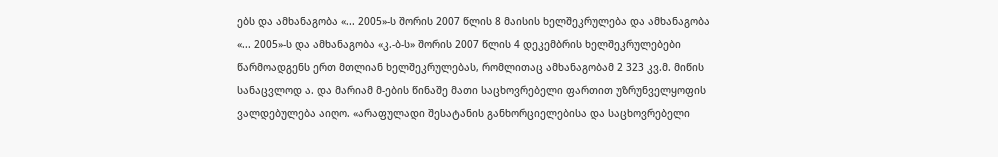ებს და ამხანაგობა «... 2005»-ს შორის 2007 წლის 8 მაისის ხელშეკრულება და ამხანაგობა «... 2005»-ს და ამხანაგობა «კ.-ბ-ს» შორის 2007 წლის 4 დეკემბრის ხელშეკრულებები წარმოადგენს ერთ მთლიან ხელშეკრულებას, რომლითაც ამხანაგობამ 2 323 კვ.მ. მიწის სანაცვლოდ ა. და მარიამ მ-ების წინაშე მათი საცხოვრებელი ფართით უზრუნველყოფის ვალდებულება აიღო. «არაფულადი შესატანის განხორციელებისა და საცხოვრებელი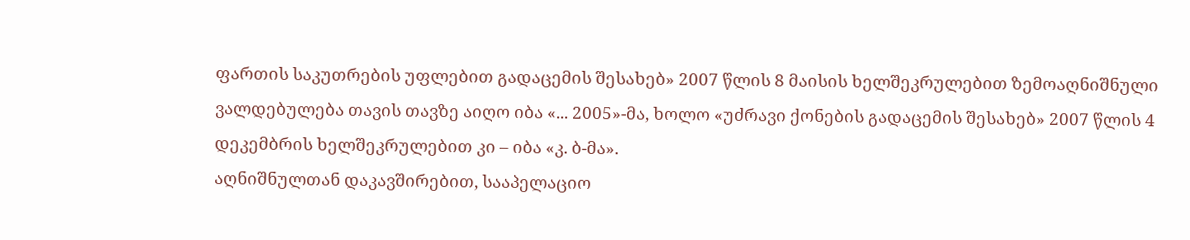ფართის საკუთრების უფლებით გადაცემის შესახებ» 2007 წლის 8 მაისის ხელშეკრულებით ზემოაღნიშნული ვალდებულება თავის თავზე აიღო იბა «... 2005»-მა, ხოლო «უძრავი ქონების გადაცემის შესახებ» 2007 წლის 4 დეკემბრის ხელშეკრულებით კი – იბა «კ. ბ-მა».
აღნიშნულთან დაკავშირებით, სააპელაციო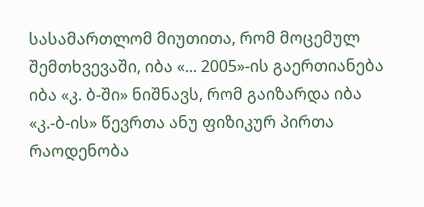სასამართლომ მიუთითა, რომ მოცემულ შემთხვევაში, იბა «... 2005»-ის გაერთიანება იბა «კ. ბ-ში» ნიშნავს, რომ გაიზარდა იბა «კ.-ბ-ის» წევრთა ანუ ფიზიკურ პირთა რაოდენობა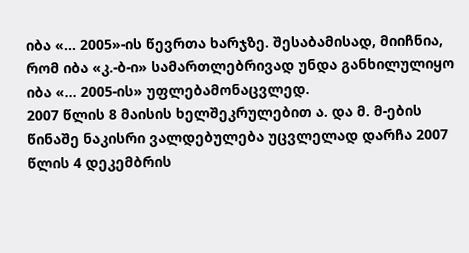იბა «... 2005»-ის წევრთა ხარჯზე. შესაბამისად, მიიჩნია, რომ იბა «კ.-ბ-ი» სამართლებრივად უნდა განხილულიყო იბა «... 2005-ის» უფლებამონაცვლედ.
2007 წლის 8 მაისის ხელშეკრულებით ა. და მ. მ-ების წინაშე ნაკისრი ვალდებულება უცვლელად დარჩა 2007 წლის 4 დეკემბრის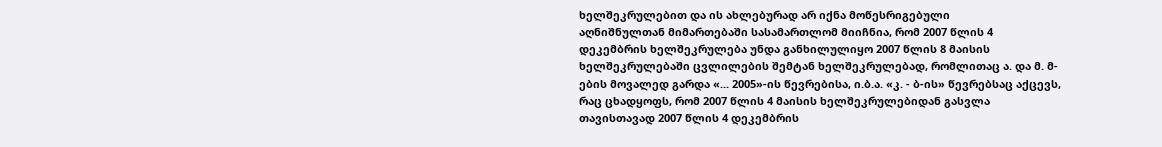ხელშეკრულებით და ის ახლებურად არ იქნა მოწესრიგებული
აღნიშნულთან მიმართებაში სასამართლომ მიიჩნია, რომ 2007 წლის 4 დეკემბრის ხელშეკრულება უნდა განხილულიყო 2007 წლის 8 მაისის ხელშეკრულებაში ცვლილების შემტან ხელშეკრულებად, რომლითაც ა. და მ. მ-ების მოვალედ გარდა «... 2005»-ის წევრებისა, ი.ბ.ა. «კ. - ბ-ის» წევრებსაც აქცევს, რაც ცხადყოფს, რომ 2007 წლის 4 მაისის ხელშეკრულებიდან გასვლა თავისთავად 2007 წლის 4 დეკემბრის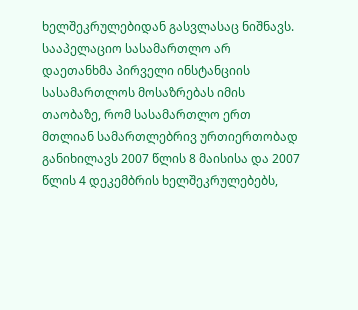ხელშეკრულებიდან გასვლასაც ნიშნავს.
სააპელაციო სასამართლო არ დაეთანხმა პირველი ინსტანციის სასამართლოს მოსაზრებას იმის თაობაზე, რომ სასამართლო ერთ მთლიან სამართლებრივ ურთიერთობად განიხილავს 2007 წლის 8 მაისისა და 2007 წლის 4 დეკემბრის ხელშეკრულებებს,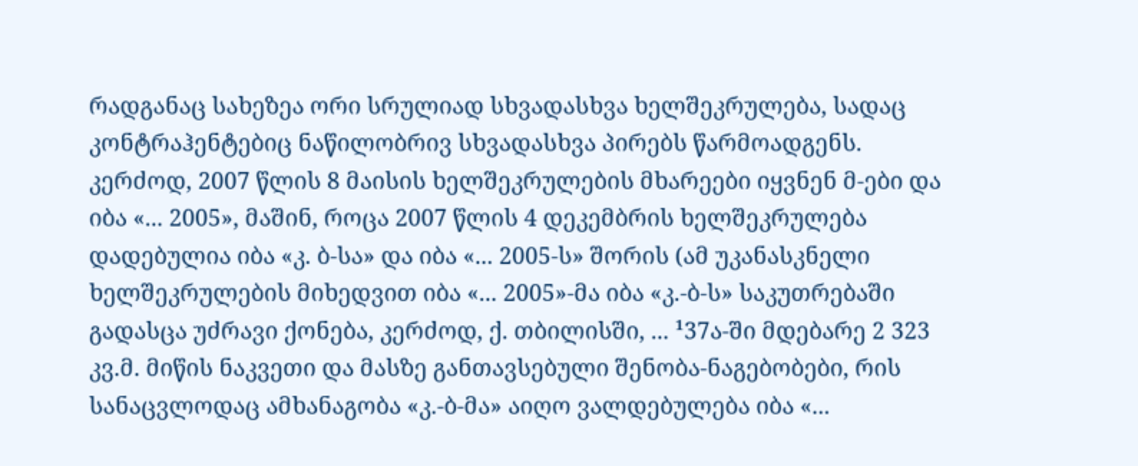რადგანაც სახეზეა ორი სრულიად სხვადასხვა ხელშეკრულება, სადაც კონტრაჰენტებიც ნაწილობრივ სხვადასხვა პირებს წარმოადგენს. კერძოდ, 2007 წლის 8 მაისის ხელშეკრულების მხარეები იყვნენ მ-ები და იბა «... 2005», მაშინ, როცა 2007 წლის 4 დეკემბრის ხელშეკრულება დადებულია იბა «კ. ბ-სა» და იბა «... 2005-ს» შორის (ამ უკანასკნელი ხელშეკრულების მიხედვით იბა «... 2005»-მა იბა «კ.-ბ-ს» საკუთრებაში გადასცა უძრავი ქონება, კერძოდ, ქ. თბილისში, ... ¹37ა-ში მდებარე 2 323 კვ.მ. მიწის ნაკვეთი და მასზე განთავსებული შენობა-ნაგებობები, რის სანაცვლოდაც ამხანაგობა «კ.-ბ-მა» აიღო ვალდებულება იბა «...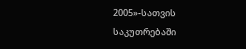2005»-სათვის საკუთრებაში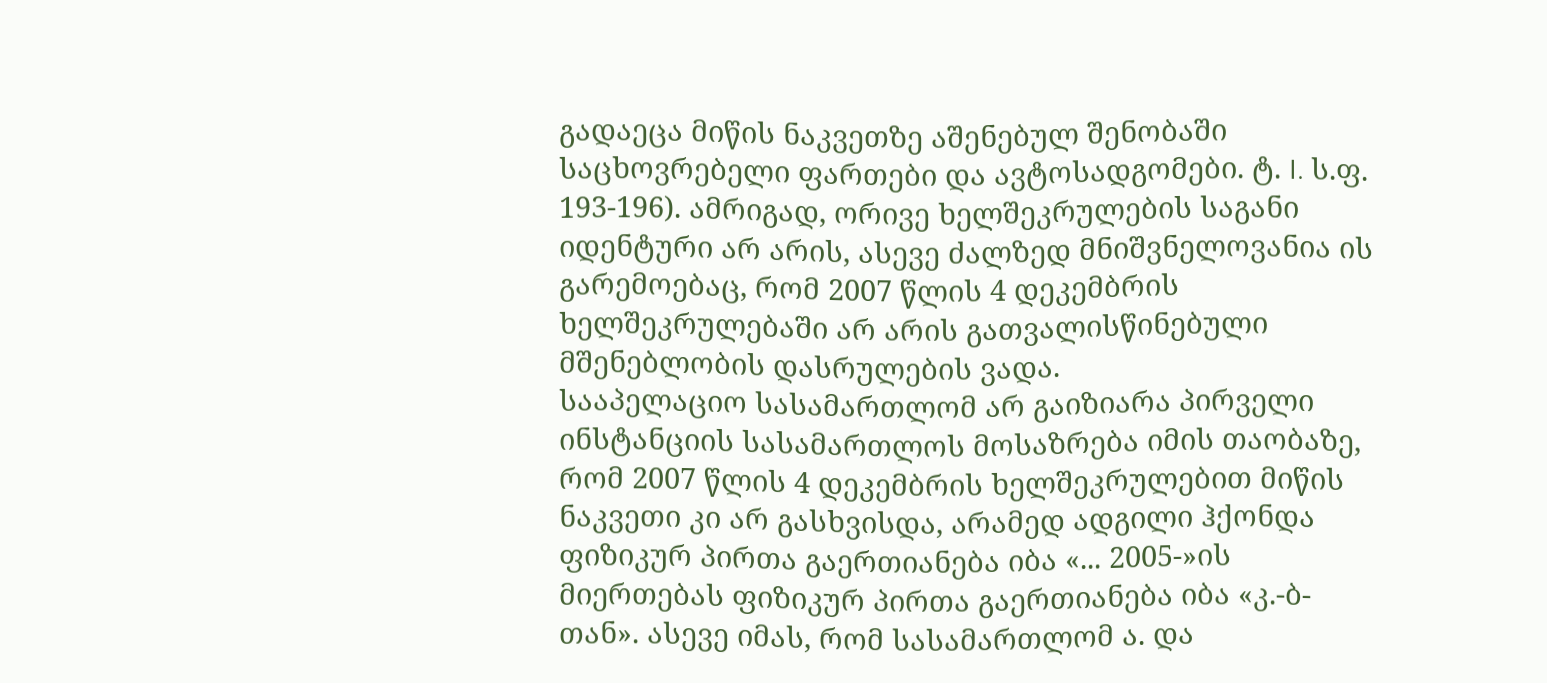გადაეცა მიწის ნაკვეთზე აშენებულ შენობაში საცხოვრებელი ფართები და ავტოსადგომები. ტ. I. ს.ფ. 193-196). ამრიგად, ორივე ხელშეკრულების საგანი იდენტური არ არის, ასევე ძალზედ მნიშვნელოვანია ის გარემოებაც, რომ 2007 წლის 4 დეკემბრის ხელშეკრულებაში არ არის გათვალისწინებული მშენებლობის დასრულების ვადა.
სააპელაციო სასამართლომ არ გაიზიარა პირველი ინსტანციის სასამართლოს მოსაზრება იმის თაობაზე, რომ 2007 წლის 4 დეკემბრის ხელშეკრულებით მიწის ნაკვეთი კი არ გასხვისდა, არამედ ადგილი ჰქონდა ფიზიკურ პირთა გაერთიანება იბა «... 2005-»ის მიერთებას ფიზიკურ პირთა გაერთიანება იბა «კ.-ბ-თან». ასევე იმას, რომ სასამართლომ ა. და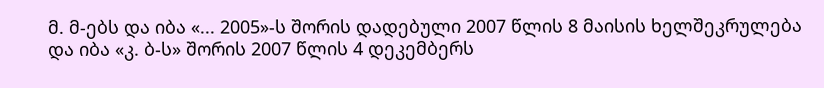მ. მ-ებს და იბა «... 2005»-ს შორის დადებული 2007 წლის 8 მაისის ხელშეკრულება და იბა «კ. ბ-ს» შორის 2007 წლის 4 დეკემბერს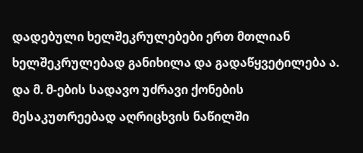დადებული ხელშეკრულებები ერთ მთლიან ხელშეკრულებად განიხილა და გადაწყვეტილება ა. და მ. მ-ების სადავო უძრავი ქონების მესაკუთრეებად აღრიცხვის ნაწილში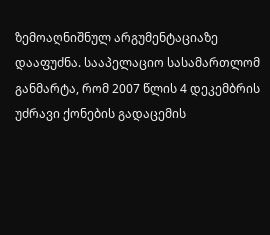ზემოაღნიშნულ არგუმენტაციაზე დააფუძნა. სააპელაციო სასამართლომ განმარტა, რომ 2007 წლის 4 დეკემბრის უძრავი ქონების გადაცემის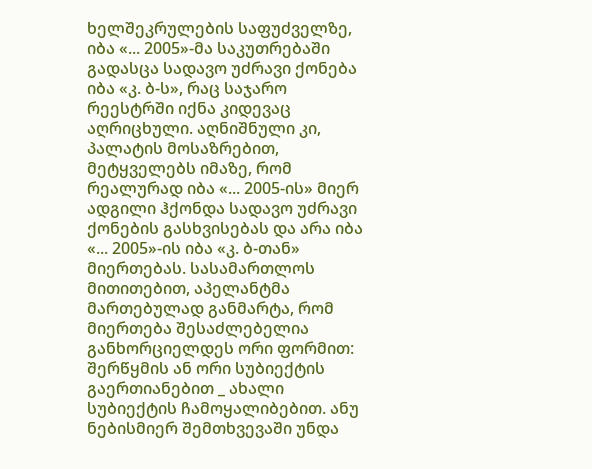ხელშეკრულების საფუძველზე, იბა «... 2005»-მა საკუთრებაში გადასცა სადავო უძრავი ქონება იბა «კ. ბ-ს», რაც საჯარო რეესტრში იქნა კიდევაც აღრიცხული. აღნიშნული კი, პალატის მოსაზრებით, მეტყველებს იმაზე, რომ რეალურად იბა «... 2005-ის» მიერ ადგილი ჰქონდა სადავო უძრავი ქონების გასხვისებას და არა იბა «... 2005»-ის იბა «კ. ბ-თან» მიერთებას. სასამართლოს მითითებით, აპელანტმა მართებულად განმარტა, რომ მიერთება შესაძლებელია განხორციელდეს ორი ფორმით: შერწყმის ან ორი სუბიექტის გაერთიანებით _ ახალი სუბიექტის ჩამოყალიბებით. ანუ ნებისმიერ შემთხვევაში უნდა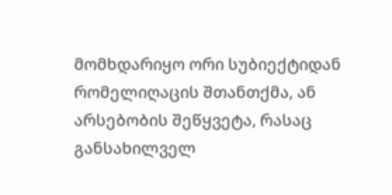მომხდარიყო ორი სუბიექტიდან რომელიღაცის შთანთქმა, ან არსებობის შეწყვეტა, რასაც განსახილველ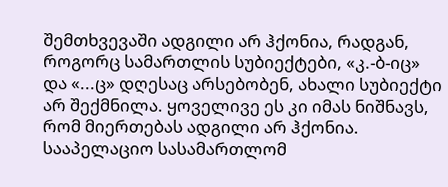შემთხვევაში ადგილი არ ჰქონია, რადგან, როგორც სამართლის სუბიექტები, «კ.-ბ-იც» და «...ც» დღესაც არსებობენ, ახალი სუბიექტი არ შექმნილა. ყოველივე ეს კი იმას ნიშნავს, რომ მიერთებას ადგილი არ ჰქონია.
სააპელაციო სასამართლომ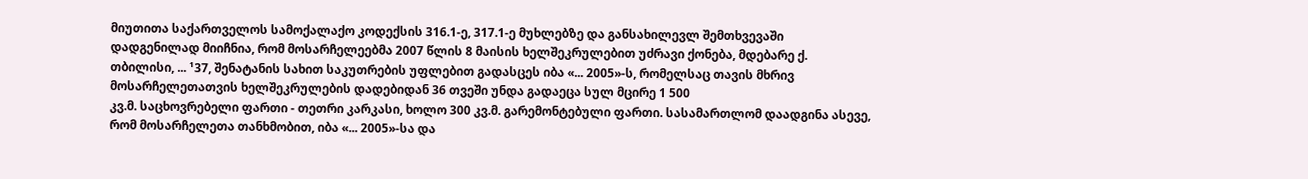მიუთითა საქართველოს სამოქალაქო კოდექსის 316.1-ე, 317.1-ე მუხლებზე და განსახილევლ შემთხვევაში დადგენილად მიიჩნია, რომ მოსარჩელეებმა 2007 წლის 8 მაისის ხელშეკრულებით უძრავი ქონება, მდებარე ქ. თბილისი, ... ¹37, შენატანის სახით საკუთრების უფლებით გადასცეს იბა «... 2005»-ს, რომელსაც თავის მხრივ მოსარჩელეთათვის ხელშეკრულების დადებიდან 36 თვეში უნდა გადაეცა სულ მცირე 1 500
კვ.მ. საცხოვრებელი ფართი - თეთრი კარკასი, ხოლო 300 კვ.მ. გარემონტებული ფართი. სასამართლომ დაადგინა ასევე, რომ მოსარჩელეთა თანხმობით, იბა «... 2005»-სა და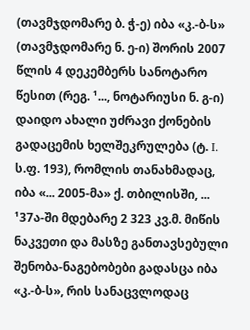(თავმჯდომარე ბ. ჭ-ე) იბა «კ.-ბ-ს» (თავმჯდომარე ნ. ე-ი) შორის 2007 წლის 4 დეკემბერს სანოტარო წესით (რეგ. ¹..., ნოტარიუსი ნ. გ-ი) დაიდო ახალი უძრავი ქონების გადაცემის ხელშეკრულება (ტ. I. ს.ფ. 193), რომლის თანახმადაც, იბა «... 2005-მა» ქ. თბილისში, ... ¹37ა-ში მდებარე 2 323 კვ.მ. მიწის ნაკვეთი და მასზე განთავსებული შენობა-ნაგებობები გადასცა იბა «კ.-ბ-ს», რის სანაცვლოდაც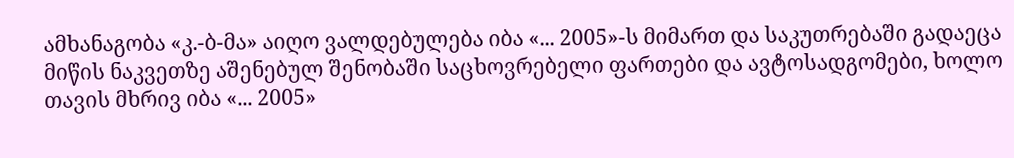ამხანაგობა «კ.-ბ-მა» აიღო ვალდებულება იბა «... 2005»-ს მიმართ და საკუთრებაში გადაეცა მიწის ნაკვეთზე აშენებულ შენობაში საცხოვრებელი ფართები და ავტოსადგომები, ხოლო თავის მხრივ იბა «... 2005»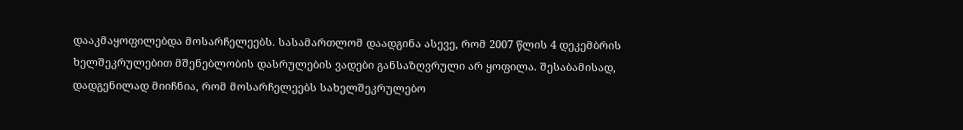დააკმაყოფილებდა მოსარჩელეებს. სასამართლომ დაადგინა ასევე, რომ 2007 წლის 4 დეკემბრის ხელშეკრულებით მშენებლობის დასრულების ვადები განსაზღვრული არ ყოფილა. შესაბამისად, დადგენილად მიიჩნია, რომ მოსარჩელეებს სახელშეკრულებო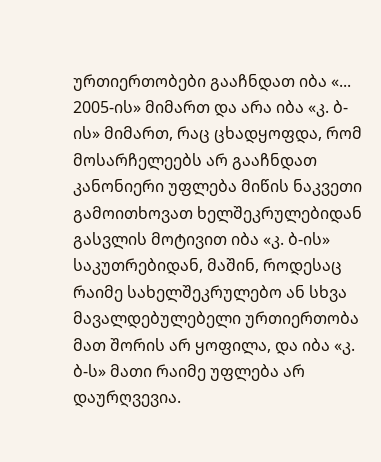ურთიერთობები გააჩნდათ იბა «... 2005-ის» მიმართ და არა იბა «კ. ბ-ის» მიმართ, რაც ცხადყოფდა, რომ მოსარჩელეებს არ გააჩნდათ კანონიერი უფლება მიწის ნაკვეთი გამოითხოვათ ხელშეკრულებიდან გასვლის მოტივით იბა «კ. ბ-ის» საკუთრებიდან, მაშინ, როდესაც რაიმე სახელშეკრულებო ან სხვა მავალდებულებელი ურთიერთობა მათ შორის არ ყოფილა, და იბა «კ. ბ-ს» მათი რაიმე უფლება არ დაურღვევია.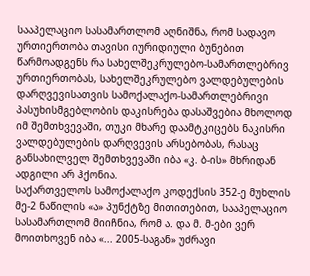სააპელაციო სასამართლომ აღნიშნა, რომ სადავო ურთიერთობა თავისი იურიდიული ბუნებით წარმოადგენს რა სახელშეკრულებო-სამართლებრივ ურთიერთობას, სახელშეკრულებო ვალდებულების დარღვევისათვის სამოქალაქო-სამართლებრივი პასუხისმგებლობის დაკისრება დასაშვებია მხოლოდ იმ შემთხვევაში, თუკი მხარე დაამტკიცებს ნაკისრი ვალდებულების დარღვევის არსებობას, რასაც განსახილველ შემთხვევაში იბა «კ. ბ-ის» მხრიდან ადგილი არ ჰქონია.
საქართველოს სამოქალაქო კოდექსის 352-ე მუხლის მე-2 ნაწილის «ა» პუნქტზე მითითებით, სააპელაციო სასამართლომ მიიჩნია, რომ ა. და მ. მ-ები ვერ მოითხოვენ იბა «... 2005-საგან» უძრავი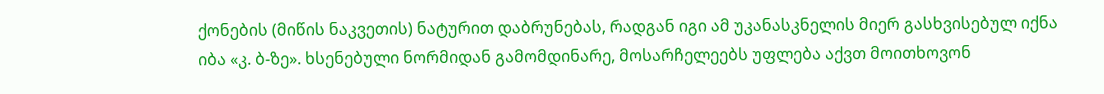ქონების (მიწის ნაკვეთის) ნატურით დაბრუნებას, რადგან იგი ამ უკანასკნელის მიერ გასხვისებულ იქნა იბა «კ. ბ-ზე». ხსენებული ნორმიდან გამომდინარე, მოსარჩელეებს უფლება აქვთ მოითხოვონ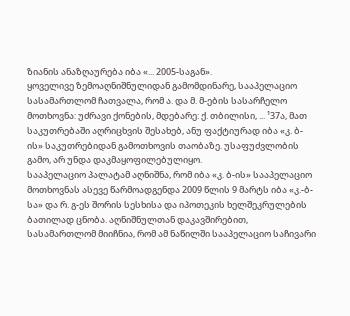ზიანის ანაზღაურება იბა «... 2005-საგან».
ყოველივე ზემოაღნიშნულიდან გამომდინარე, სააპელაციო სასამართლომ ჩათვალა, რომ ა. და მ. მ-ების სასარჩელო მოთხოვნა: უძრავი ქონების, მდებარე: ქ. თბილისი, ... ¹37ა, მათ საკუთრებაში აღრიცხვის შესახებ, ანუ ფაქტიურად იბა «კ. ბ-ის» საკუთრებიდან გამოთხოვის თაობაზე. უსაფუძვლობის გამო, არ უნდა დაკმაყოფილებულიყო.
სააპელაციო პალატამ აღნიშნა, რომ იბა «კ. ბ-ის» სააპელაციო მოთხოვნას ასევე წარმოადგენდა 2009 წლის 9 მარტს იბა «კ.-ბ-სა» და რ. გ-ეს შორის სესხისა და იპოთეკის ხელშეკრულების ბათილად ცნობა. აღნიშნულთან დაკავშირებით, სასამართლომ მიიჩნია, რომ ამ ნაწილში სააპელაციო საჩივარი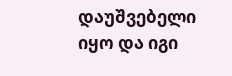დაუშვებელი იყო და იგი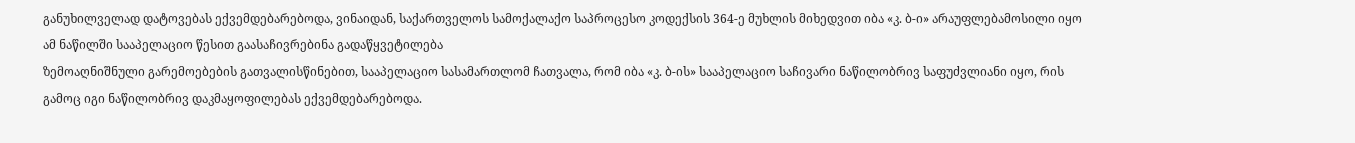განუხილველად დატოვებას ექვემდებარებოდა, ვინაიდან, საქართველოს სამოქალაქო საპროცესო კოდექსის 364-ე მუხლის მიხედვით იბა «კ. ბ-ი» არაუფლებამოსილი იყო ამ ნაწილში სააპელაციო წესით გაასაჩივრებინა გადაწყვეტილება
ზემოაღნიშნული გარემოებების გათვალისწინებით, სააპელაციო სასამართლომ ჩათვალა, რომ იბა «კ. ბ-ის» სააპელაციო საჩივარი ნაწილობრივ საფუძვლიანი იყო, რის გამოც იგი ნაწილობრივ დაკმაყოფილებას ექვემდებარებოდა.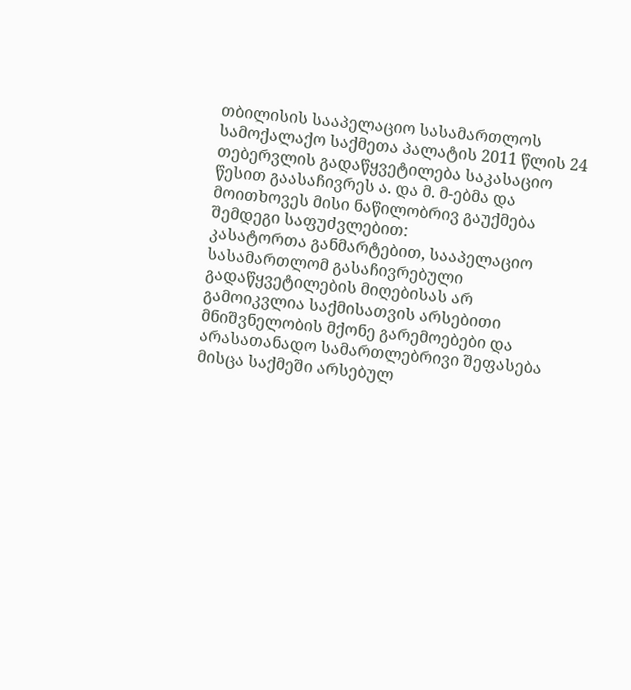თბილისის სააპელაციო სასამართლოს სამოქალაქო საქმეთა პალატის 2011 წლის 24 თებერვლის გადაწყვეტილება საკასაციო წესით გაასაჩივრეს ა. და მ. მ-ებმა და მოითხოვეს მისი ნაწილობრივ გაუქმება შემდეგი საფუძვლებით:
კასატორთა განმარტებით, სააპელაციო სასამართლომ გასაჩივრებული გადაწყვეტილების მიღებისას არ გამოიკვლია საქმისათვის არსებითი მნიშვნელობის მქონე გარემოებები და არასათანადო სამართლებრივი შეფასება მისცა საქმეში არსებულ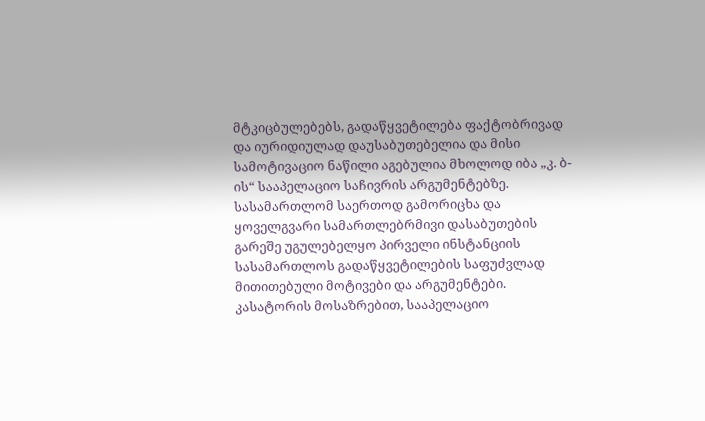მტკიცბულებებს, გადაწყვეტილება ფაქტობრივად და იურიდიულად დაუსაბუთებელია და მისი სამოტივაციო ნაწილი აგებულია მხოლოდ იბა „კ. ბ-ის“ სააპელაციო საჩივრის არგუმენტებზე. სასამართლომ საერთოდ გამორიცხა და ყოველგვარი სამართლებრმივი დასაბუთების გარეშე უგულებელყო პირველი ინსტანციის სასამართლოს გადაწყვეტილების საფუძვლად მითითებული მოტივები და არგუმენტები.
კასატორის მოსაზრებით, სააპელაციო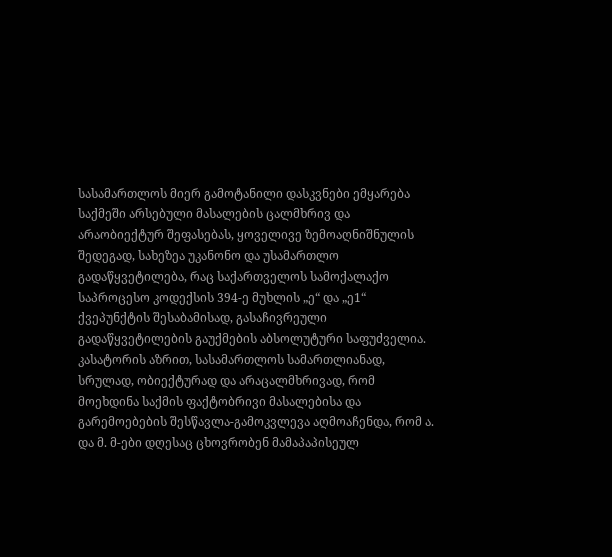სასამართლოს მიერ გამოტანილი დასკვნები ემყარება საქმეში არსებული მასალების ცალმხრივ და არაობიექტურ შეფასებას, ყოველივე ზემოაღნიშნულის შედეგად, სახეზეა უკანონო და უსამართლო გადაწყვეტილება, რაც საქართველოს სამოქალაქო საპროცესო კოდექსის 394-ე მუხლის „ე“ და „ე1“ ქვეპუნქტის შესაბამისად, გასაჩივრეული გადაწყვეტილების გაუქმების აბსოლუტური საფუძველია.
კასატორის აზრით, სასამართლოს სამართლიანად, სრულად, ობიექტურად და არაცალმხრივად, რომ მოეხდინა საქმის ფაქტობრივი მასალებისა და გარემოებების შესწავლა-გამოკვლევა აღმოაჩენდა, რომ ა. და მ. მ-ები დღესაც ცხოვრობენ მამაპაპისეულ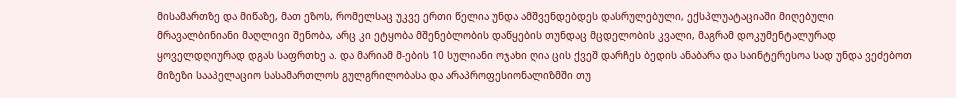მისამართზე და მიწაზე, მათ ეზოს, რომელსაც უკვე ერთი წელია უნდა ამშვენდებდეს დასრულებული, ექსპლუატაციაში მიღებული მრავალბინიანი მაღლივი შენობა, არც კი ეტყობა მშენებლობის დაწყების თუნდაც მცდელობის კვალი, მაგრამ დოკუმენტალურად ყოველდღიურად დგას საფრთხე ა. და მარიამ მ-ების 10 სულიანი ოჯახი ღია ცის ქვეშ დარჩეს ბედის ანაბარა და საინტერესოა სად უნდა ვეძებოთ მიზეზი სააპელაციო სასამართლოს გულგრილობასა და არაპროფესიონალიზმში თუ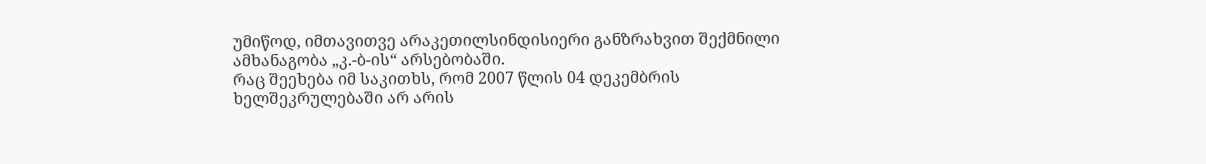უმიწოდ, იმთავითვე არაკეთილსინდისიერი განზრახვით შექმნილი ამხანაგობა „კ.-ბ-ის“ არსებობაში.
რაც შეეხება იმ საკითხს, რომ 2007 წლის 04 დეკემბრის ხელშეკრულებაში არ არის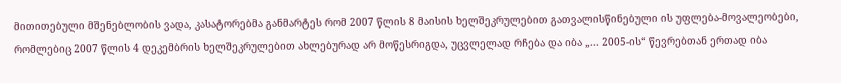მითითებული მშენებლობის ვადა, კასატორებმა განმარტეს რომ 2007 წლის 8 მაისის ხელშეკრულებით გათვალისწინებული ის უფლება-მოვალეობები, რომლებიც 2007 წლის 4 დეკემბრის ხელშეკრულებით ახლებურად არ მოწესრიგდა, უცვლელად რჩება და იბა „... 2005-ის“ წევრებთან ერთად იბა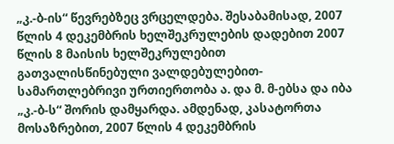„კ.-ბ-ის“ წევრებზეც ვრცელდება. შესაბამისად, 2007 წლის 4 დეკემბრის ხელშეკრულების დადებით 2007 წლის 8 მაისის ხელშეკრულებით გათვალისწინებული ვალდებულებით-სამართლებრივი ურთიერთობა ა. და მ. მ-ებსა და იბა „კ.-ბ-ს“ შორის დამყარდა. ამდენად, კასატორთა მოსაზრებით, 2007 წლის 4 დეკემბრის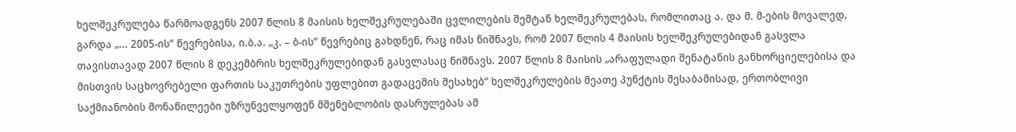ხელშეკრულება წარმოადგენს 2007 წლის 8 მაისის ხელშეკრულებაში ცვლილების შემტან ხელშეკრულებას, რომლითაც ა. და მ. მ-ების მოვალედ, გარდა „... 2005-ის“ წევრებისა, ი.ბ.ა. „კ. – ბ-ის“ წევრებიც გახდნენ, რაც იმას ნიშნავს, რომ 2007 წლის 4 მაისის ხელშეკრულებიდან გასვლა თავისთავად 2007 წლის 8 დეკემბრის ხელშეკრულებიდან გასვლასაც ნიშნავს. 2007 წლის 8 მაისის „არაფულადი შენატანის განხორციელებისა და მისთვის საცხოვრებელი ფართის საკუთრების უფლებით გადაცემის შესახებ“ ხელშეკრულების მეათე პუნქტის შესაბამისად, ერთობლივი საქმიანობის მონაწილეები უზრუნველყოფენ მშენებლობის დასრულებას ამ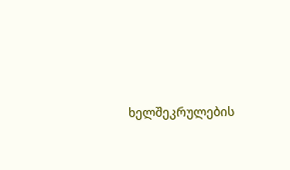ხელშეკრულების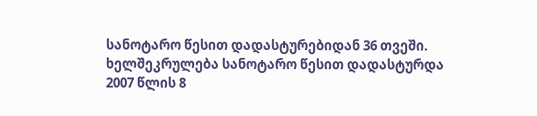სანოტარო წესით დადასტურებიდან 36 თვეში. ხელშეკრულება სანოტარო წესით დადასტურდა 2007 წლის 8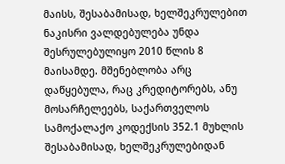მაისს, შესაბამისად, ხელშეკრულებით ნაკისრი ვალდებულება უნდა შესრულებულიყო 2010 წლის 8 მაისამდე. მშენებლობა არც დაწყებულა, რაც კრედიტორებს, ანუ მოსარჩელეებს, საქართველოს სამოქალაქო კოდექსის 352.1 მუხლის შესაბამისად, ხელშეკრულებიდან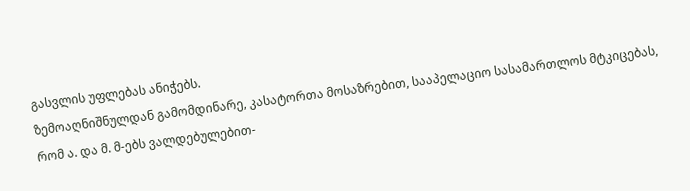გასვლის უფლებას ანიჭებს.
ზემოაღნიშნულდან გამომდინარე, კასატორთა მოსაზრებით, სააპელაციო სასამართლოს მტკიცებას, რომ ა. და მ. მ-ებს ვალდებულებით-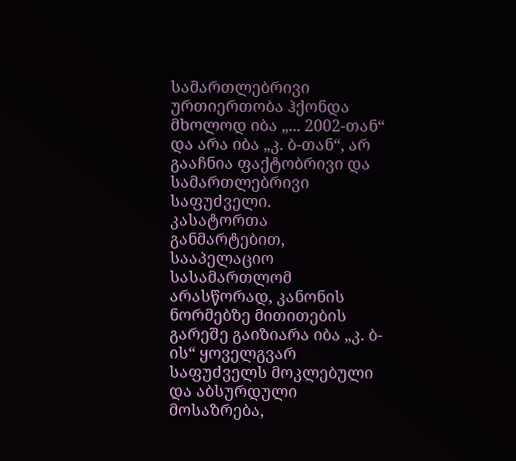სამართლებრივი ურთიერთობა ჰქონდა მხოლოდ იბა „... 2002-თან“ და არა იბა „კ. ბ-თან“, არ გააჩნია ფაქტობრივი და სამართლებრივი საფუძველი.
კასატორთა განმარტებით, სააპელაციო სასამართლომ არასწორად, კანონის ნორმებზე მითითების გარეშე გაიზიარა იბა „კ. ბ-ის“ ყოველგვარ საფუძველს მოკლებული და აბსურდული მოსაზრება,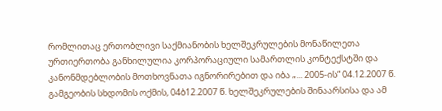რომლითაც ერთობლივი საქმიანობის ხელშეკრულების მონაწილეთა ურთიერთობა განხილულია კორპორაციული სამართლის კონტექსტში და კანონმდებლობის მოთხოვნათა იგნორირებით და იბა „... 2005-ის“ 04.12.2007 წ. გამგეობის სხდომის ოქმის, 04ბ12.2007 წ. ხელშეკრულების შინაარსისა და ამ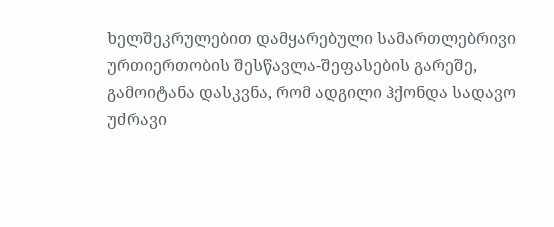ხელშეკრულებით დამყარებული სამართლებრივი ურთიერთობის შესწავლა-შეფასების გარეშე, გამოიტანა დასკვნა, რომ ადგილი ჰქონდა სადავო უძრავი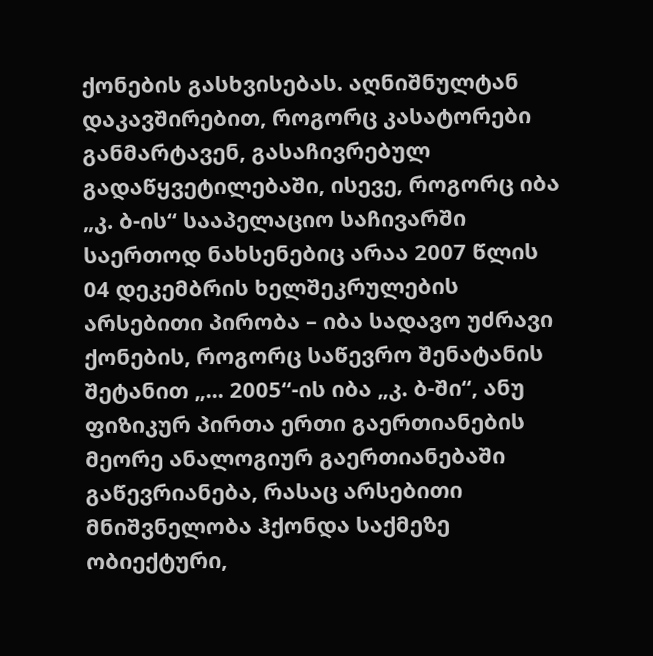ქონების გასხვისებას. აღნიშნულტან დაკავშირებით, როგორც კასატორები განმარტავენ, გასაჩივრებულ გადაწყვეტილებაში, ისევე, როგორც იბა „კ. ბ-ის“ სააპელაციო საჩივარში საერთოდ ნახსენებიც არაა 2007 წლის 04 დეკემბრის ხელშეკრულების არსებითი პირობა – იბა სადავო უძრავი ქონების, როგორც საწევრო შენატანის შეტანით „... 2005“-ის იბა „კ. ბ-ში“, ანუ ფიზიკურ პირთა ერთი გაერთიანების მეორე ანალოგიურ გაერთიანებაში გაწევრიანება, რასაც არსებითი მნიშვნელობა ჰქონდა საქმეზე ობიექტური,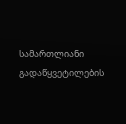სამართლიანი გადაწყვეტილების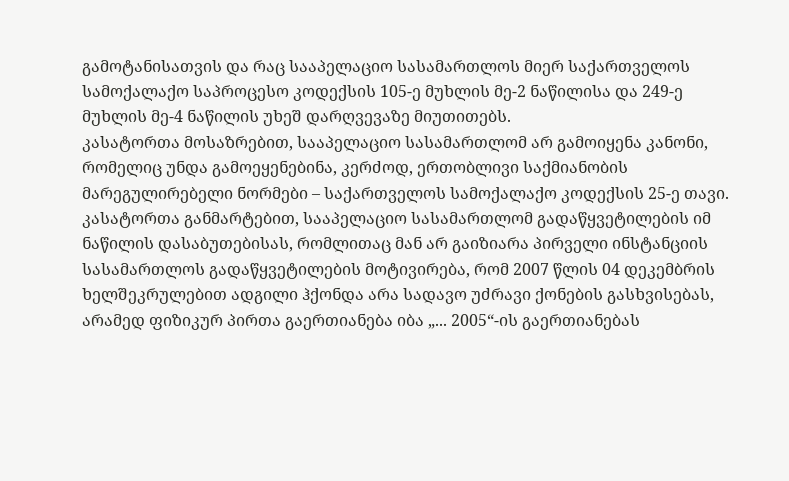გამოტანისათვის და რაც სააპელაციო სასამართლოს მიერ საქართველოს სამოქალაქო საპროცესო კოდექსის 105-ე მუხლის მე-2 ნაწილისა და 249-ე მუხლის მე-4 ნაწილის უხეშ დარღვევაზე მიუთითებს.
კასატორთა მოსაზრებით, სააპელაციო სასამართლომ არ გამოიყენა კანონი, რომელიც უნდა გამოეყენებინა, კერძოდ, ერთობლივი საქმიანობის მარეგულირებელი ნორმები – საქართველოს სამოქალაქო კოდექსის 25-ე თავი.
კასატორთა განმარტებით, სააპელაციო სასამართლომ გადაწყვეტილების იმ ნაწილის დასაბუთებისას, რომლითაც მან არ გაიზიარა პირველი ინსტანციის სასამართლოს გადაწყვეტილების მოტივირება, რომ 2007 წლის 04 დეკემბრის ხელშეკრულებით ადგილი ჰქონდა არა სადავო უძრავი ქონების გასხვისებას, არამედ ფიზიკურ პირთა გაერთიანება იბა „... 2005“-ის გაერთიანებას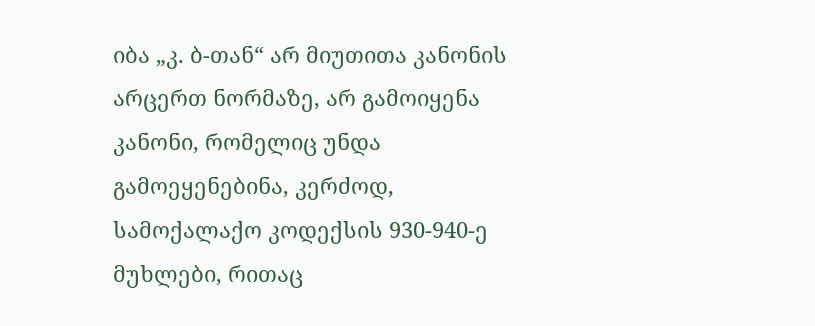იბა „კ. ბ-თან“ არ მიუთითა კანონის არცერთ ნორმაზე, არ გამოიყენა კანონი, რომელიც უნდა გამოეყენებინა, კერძოდ, სამოქალაქო კოდექსის 930-940-ე მუხლები, რითაც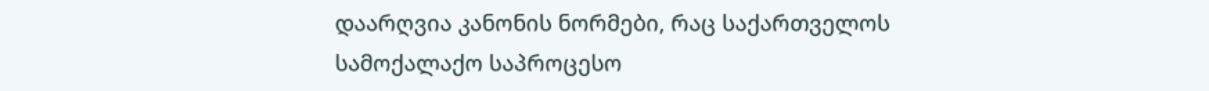დაარღვია კანონის ნორმები, რაც საქართველოს სამოქალაქო საპროცესო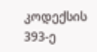კოდექსის 393-ე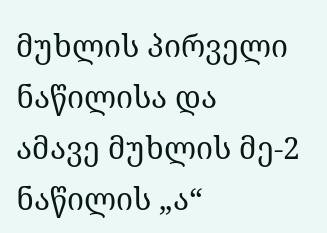მუხლის პირველი ნაწილისა და ამავე მუხლის მე-2 ნაწილის „ა“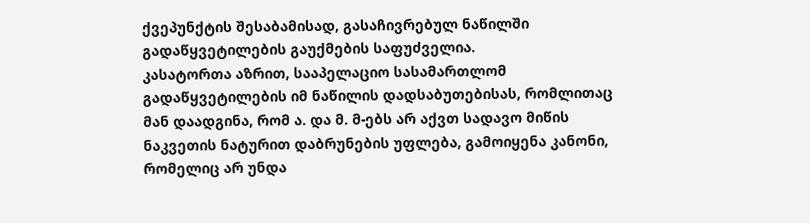ქვეპუნქტის შესაბამისად, გასაჩივრებულ ნაწილში გადაწყვეტილების გაუქმების საფუძველია.
კასატორთა აზრით, სააპელაციო სასამართლომ გადაწყვეტილების იმ ნაწილის დადსაბუთებისას, რომლითაც მან დაადგინა, რომ ა. და მ. მ-ებს არ აქვთ სადავო მიწის ნაკვეთის ნატურით დაბრუნების უფლება, გამოიყენა კანონი, რომელიც არ უნდა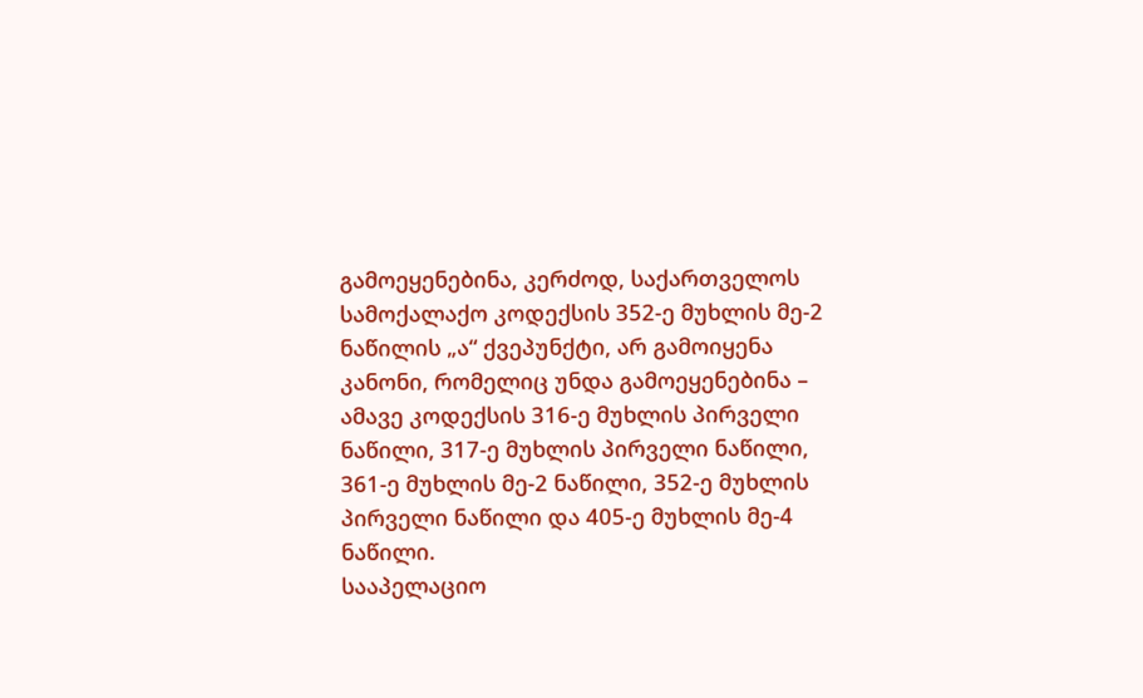გამოეყენებინა, კერძოდ, საქართველოს სამოქალაქო კოდექსის 352-ე მუხლის მე-2 ნაწილის „ა“ ქვეპუნქტი, არ გამოიყენა კანონი, რომელიც უნდა გამოეყენებინა – ამავე კოდექსის 316-ე მუხლის პირველი ნაწილი, 317-ე მუხლის პირველი ნაწილი, 361-ე მუხლის მე-2 ნაწილი, 352-ე მუხლის პირველი ნაწილი და 405-ე მუხლის მე-4 ნაწილი.
სააპელაციო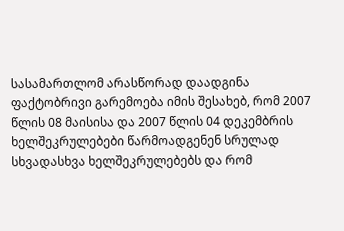სასამართლომ არასწორად დაადგინა ფაქტობრივი გარემოება იმის შესახებ, რომ 2007 წლის 08 მაისისა და 2007 წლის 04 დეკემბრის ხელშეკრულებები წარმოადგენენ სრულად სხვადასხვა ხელშეკრულებებს და რომ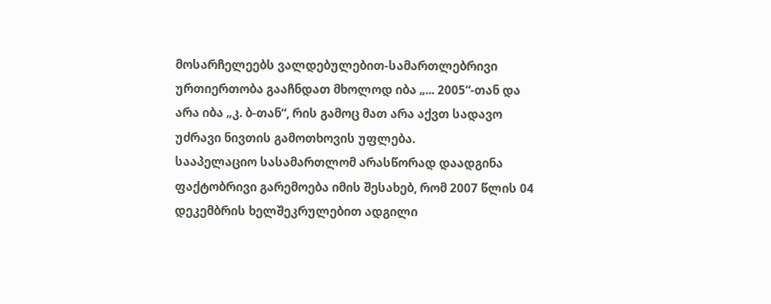მოსარჩელეებს ვალდებულებით-სამართლებრივი ურთიერთობა გააჩნდათ მხოლოდ იბა „... 2005“-თან და არა იბა „კ. ბ-თან“, რის გამოც მათ არა აქვთ სადავო უძრავი ნივთის გამოთხოვის უფლება.
სააპელაციო სასამართლომ არასწორად დაადგინა ფაქტობრივი გარემოება იმის შესახებ, რომ 2007 წლის 04 დეკემბრის ხელშეკრულებით ადგილი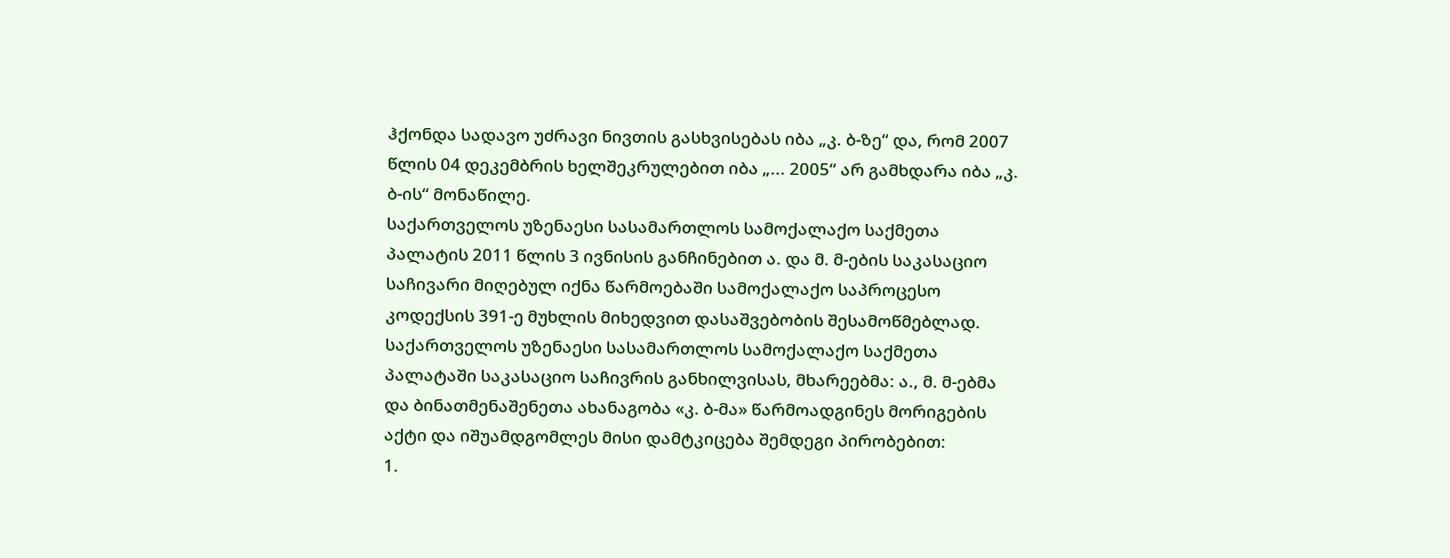ჰქონდა სადავო უძრავი ნივთის გასხვისებას იბა „კ. ბ-ზე“ და, რომ 2007 წლის 04 დეკემბრის ხელშეკრულებით იბა „... 2005“ არ გამხდარა იბა „კ. ბ-ის“ მონაწილე.
საქართველოს უზენაესი სასამართლოს სამოქალაქო საქმეთა პალატის 2011 წლის 3 ივნისის განჩინებით ა. და მ. მ-ების საკასაციო საჩივარი მიღებულ იქნა წარმოებაში სამოქალაქო საპროცესო კოდექსის 391-ე მუხლის მიხედვით დასაშვებობის შესამოწმებლად.
საქართველოს უზენაესი სასამართლოს სამოქალაქო საქმეთა პალატაში საკასაციო საჩივრის განხილვისას, მხარეებმა: ა., მ. მ-ებმა და ბინათმენაშენეთა ახანაგობა «კ. ბ-მა» წარმოადგინეს მორიგების აქტი და იშუამდგომლეს მისი დამტკიცება შემდეგი პირობებით:
1.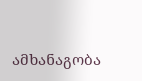ამხანაგობა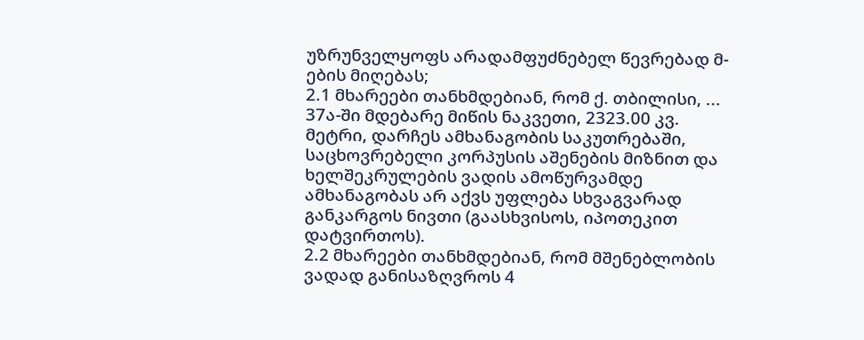უზრუნველყოფს არადამფუძნებელ წევრებად მ-ების მიღებას;
2.1 მხარეები თანხმდებიან, რომ ქ. თბილისი, ... 37ა-ში მდებარე მიწის ნაკვეთი, 2323.00 კვ. მეტრი, დარჩეს ამხანაგობის საკუთრებაში, საცხოვრებელი კორპუსის აშენების მიზნით და ხელშეკრულების ვადის ამოწურვამდე ამხანაგობას არ აქვს უფლება სხვაგვარად განკარგოს ნივთი (გაასხვისოს, იპოთეკით დატვირთოს).
2.2 მხარეები თანხმდებიან, რომ მშენებლობის ვადად განისაზღვროს 4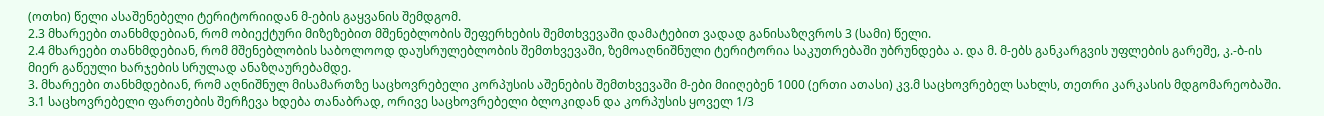(ოთხი) წელი ასაშენებელი ტერიტორიიდან მ-ების გაყვანის შემდგომ.
2.3 მხარეები თანხმდებიან, რომ ობიექტური მიზეზებით მშენებლობის შეფერხების შემთხვევაში დამატებით ვადად განისაზღვროს 3 (სამი) წელი.
2.4 მხარეები თანხმდებიან, რომ მშენებლობის საბოლოოდ დაუსრულებლობის შემთხვევაში, ზემოაღნიშნული ტერიტორია საკუთრებაში უბრუნდება ა. და მ. მ-ებს განკარგვის უფლების გარეშე, კ.-ბ-ის მიერ გაწეული ხარჯების სრულად ანაზღაურებამდე.
3. მხარეები თანხმდებიან, რომ აღნიშნულ მისამართზე საცხოვრებელი კორპუსის აშენების შემთხვევაში მ-ები მიიღებენ 1000 (ერთი ათასი) კვ.მ საცხოვრებელ სახლს, თეთრი კარკასის მდგომარეობაში.
3.1 საცხოვრებელი ფართების შერჩევა ხდება თანაბრად, ორივე საცხოვრებელი ბლოკიდან და კორპუსის ყოველ 1/3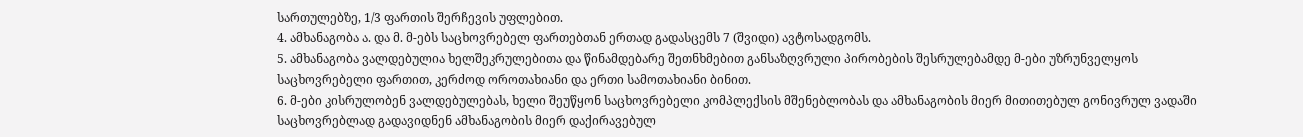სართულებზე, 1/3 ფართის შერჩევის უფლებით.
4. ამხანაგობა ა. და მ. მ-ებს საცხოვრებელ ფართებთან ერთად გადასცემს 7 (შვიდი) ავტოსადგომს.
5. ამხანაგობა ვალდებულია ხელშეკრულებითა და წინამდებარე შეთნხმებით განსაზღვრული პირობების შესრულებამდე მ-ები უზრუნველყოს საცხოვრებელი ფართით, კერძოდ ოროთახიანი და ერთი სამოთახიანი ბინით.
6. მ-ები კისრულობენ ვალდებულებას, ხელი შეუწყონ საცხოვრებელი კომპლექსის მშენებლობას და ამხანაგობის მიერ მითითებულ გონივრულ ვადაში საცხოვრებლად გადავიდნენ ამხანაგობის მიერ დაქირავებულ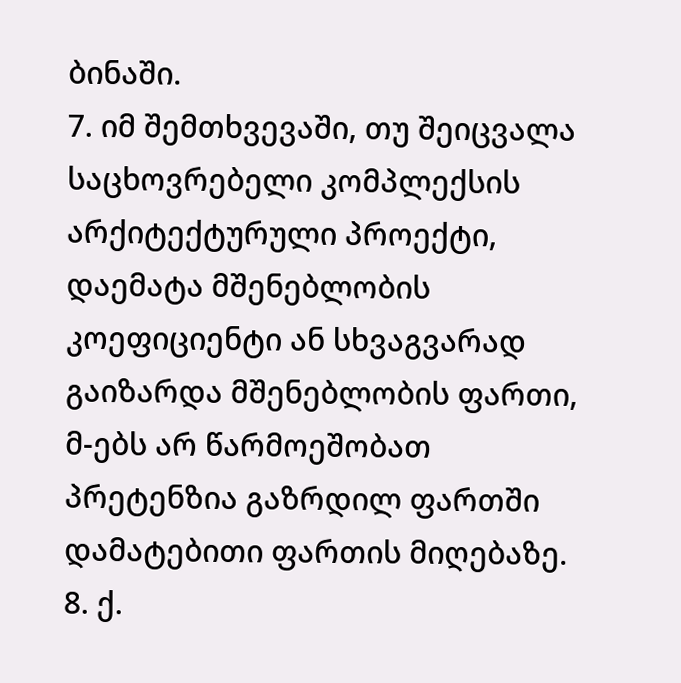ბინაში.
7. იმ შემთხვევაში, თუ შეიცვალა საცხოვრებელი კომპლექსის არქიტექტურული პროექტი, დაემატა მშენებლობის კოეფიციენტი ან სხვაგვარად გაიზარდა მშენებლობის ფართი, მ-ებს არ წარმოეშობათ პრეტენზია გაზრდილ ფართში დამატებითი ფართის მიღებაზე.
8. ქ.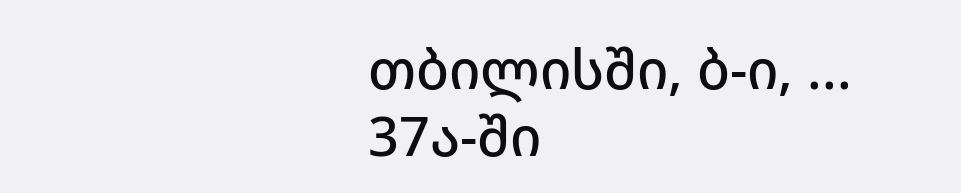თბილისში, ბ-ი, ... 37ა-ში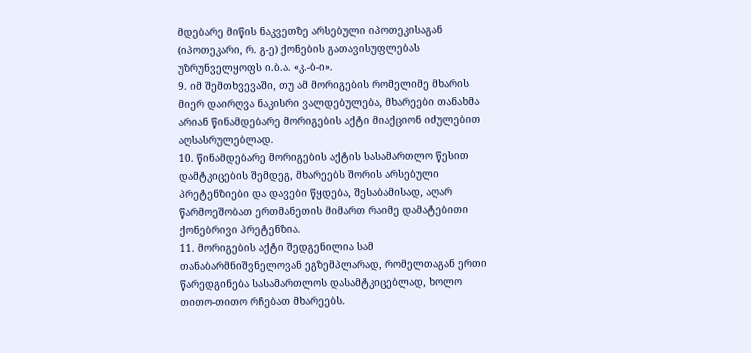მდებარე მიწის ნაკვეთზე არსებული იპოთეკისაგან (იპოთეკარი, რ. გ-ე) ქონების გათავისუფლებას უზრუნველყოფს ი.ბ.ა. «კ.-ბ-ი».
9. იმ შემთხვევაში, თუ ამ მორიგების რომელიმე მხარის მიერ დაირღვა ნაკისრი ვალდებულება, მხარეები თანახმა არიან წინამდებარე მორიგების აქტი მიაქციონ იძულებით აღსასრულებლად.
10. წინამდებარე მორიგების აქტის სასამართლო წესით დამტკიცების შემდეგ, მხარეებს შორის არსებული პრეტენზიები და დავები წყდება, შესაბამისად, აღარ წარმოეშობათ ერთმანეთის მიმართ რაიმე დამატებითი ქონებრივი პრეტენზია.
11. მორიგების აქტი შედგენილია სამ თანაბარმნიშვნელოვან ეგზემპლარად, რომელთაგან ერთი წარედგინება სასამართლოს დასამტკიცებლად, ხოლო თითო-თითო რჩებათ მხარეებს.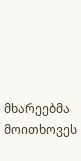მხარეებმა მოითხოვეს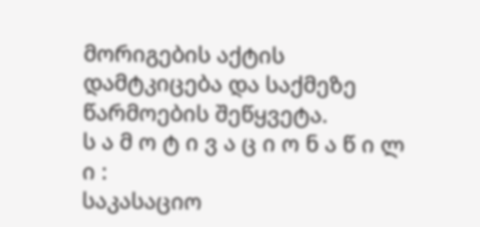მორიგების აქტის დამტკიცება და საქმეზე წარმოების შეწყვეტა.
ს ა მ ო ტ ი ვ ა ც ი ო ნ ა წ ი ლ ი :
საკასაციო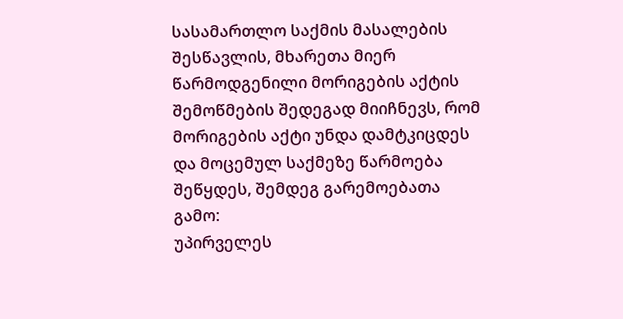სასამართლო საქმის მასალების შესწავლის, მხარეთა მიერ წარმოდგენილი მორიგების აქტის შემოწმების შედეგად მიიჩნევს, რომ მორიგების აქტი უნდა დამტკიცდეს და მოცემულ საქმეზე წარმოება შეწყდეს, შემდეგ გარემოებათა გამო:
უპირველეს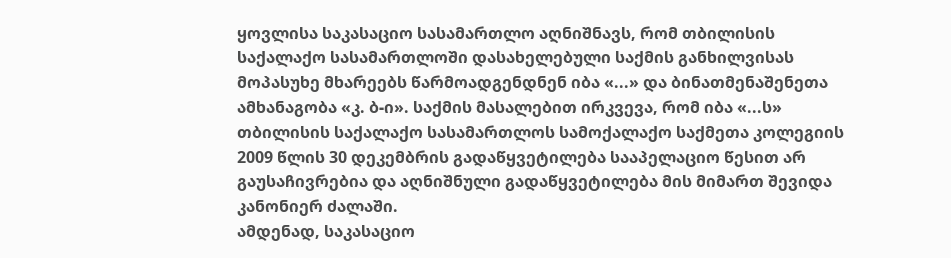ყოვლისა საკასაციო სასამართლო აღნიშნავს, რომ თბილისის საქალაქო სასამართლოში დასახელებული საქმის განხილვისას მოპასუხე მხარეებს წარმოადგენდნენ იბა «...» და ბინათმენაშენეთა ამხანაგობა «კ. ბ-ი». საქმის მასალებით ირკვევა, რომ იბა «...ს» თბილისის საქალაქო სასამართლოს სამოქალაქო საქმეთა კოლეგიის 2009 წლის 30 დეკემბრის გადაწყვეტილება სააპელაციო წესით არ გაუსაჩივრებია და აღნიშნული გადაწყვეტილება მის მიმართ შევიდა კანონიერ ძალაში.
ამდენად, საკასაციო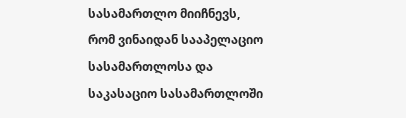სასამართლო მიიჩნევს, რომ ვინაიდან სააპელაციო სასამართლოსა და საკასაციო სასამართლოში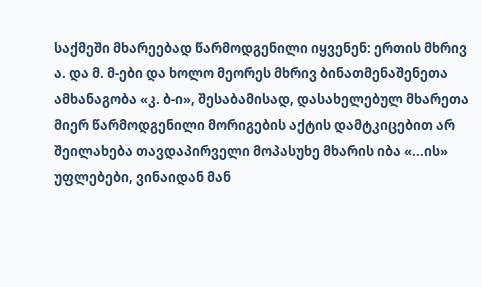საქმეში მხარეებად წარმოდგენილი იყვენენ: ერთის მხრივ ა. და მ. მ-ები და ხოლო მეორეს მხრივ ბინათმენაშენეთა ამხანაგობა «კ. ბ-ი», შესაბამისად, დასახელებულ მხარეთა მიერ წარმოდგენილი მორიგების აქტის დამტკიცებით არ შეილახება თავდაპირველი მოპასუხე მხარის იბა «...ის» უფლებები, ვინაიდან მან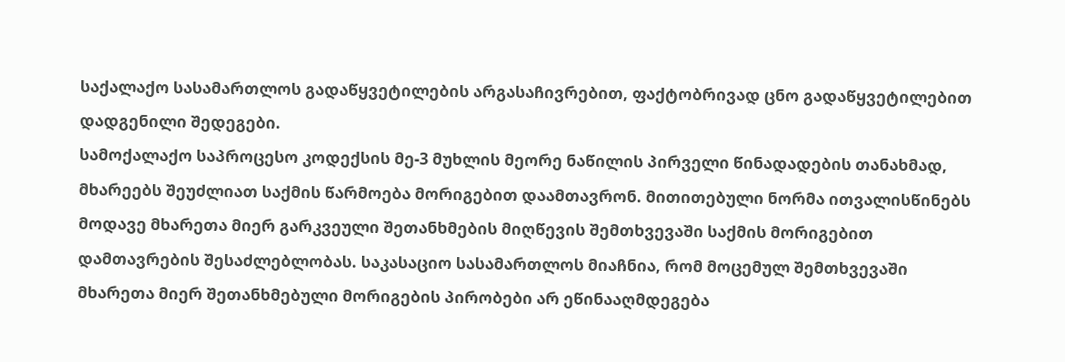საქალაქო სასამართლოს გადაწყვეტილების არგასაჩივრებით, ფაქტობრივად ცნო გადაწყვეტილებით დადგენილი შედეგები.
სამოქალაქო საპროცესო კოდექსის მე-3 მუხლის მეორე ნაწილის პირველი წინადადების თანახმად, მხარეებს შეუძლიათ საქმის წარმოება მორიგებით დაამთავრონ. მითითებული ნორმა ითვალისწინებს მოდავე მხარეთა მიერ გარკვეული შეთანხმების მიღწევის შემთხვევაში საქმის მორიგებით დამთავრების შესაძლებლობას. საკასაციო სასამართლოს მიაჩნია, რომ მოცემულ შემთხვევაში მხარეთა მიერ შეთანხმებული მორიგების პირობები არ ეწინააღმდეგება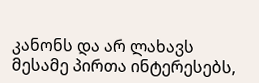კანონს და არ ლახავს მესამე პირთა ინტერესებს,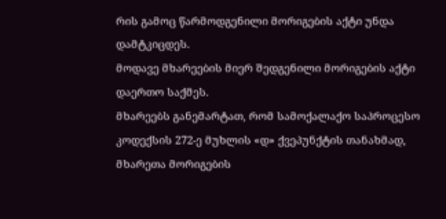რის გამოც წარმოდგენილი მორიგების აქტი უნდა დამტკიცდეს.
მოდავე მხარეების მიერ შედგენილი მორიგების აქტი დაერთო საქმეს.
მხარეებს განემარტათ, რომ სამოქალაქო საპროცესო კოდექსის 272-ე მუხლის «დ» ქვეპუნქტის თანახმად, მხარეთა მორიგების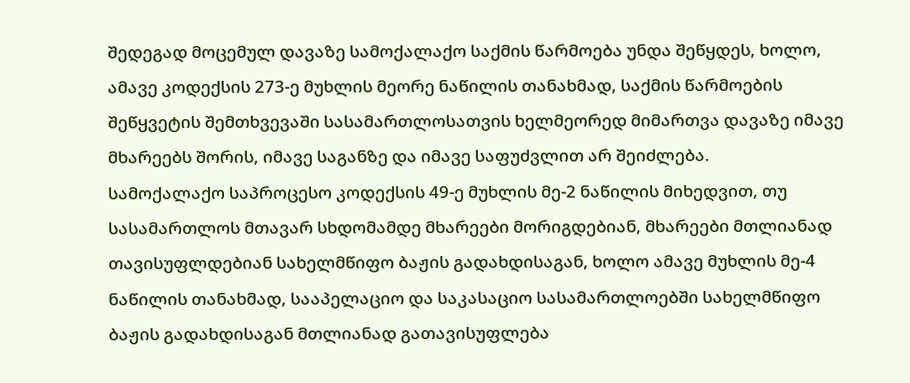შედეგად მოცემულ დავაზე სამოქალაქო საქმის წარმოება უნდა შეწყდეს, ხოლო, ამავე კოდექსის 273-ე მუხლის მეორე ნაწილის თანახმად, საქმის წარმოების შეწყვეტის შემთხვევაში სასამართლოსათვის ხელმეორედ მიმართვა დავაზე იმავე მხარეებს შორის, იმავე საგანზე და იმავე საფუძვლით არ შეიძლება.
სამოქალაქო საპროცესო კოდექსის 49-ე მუხლის მე-2 ნაწილის მიხედვით, თუ სასამართლოს მთავარ სხდომამდე მხარეები მორიგდებიან, მხარეები მთლიანად თავისუფლდებიან სახელმწიფო ბაჟის გადახდისაგან, ხოლო ამავე მუხლის მე-4 ნაწილის თანახმად, სააპელაციო და საკასაციო სასამართლოებში სახელმწიფო ბაჟის გადახდისაგან მთლიანად გათავისუფლება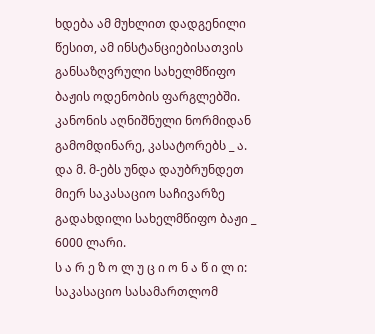ხდება ამ მუხლით დადგენილი წესით, ამ ინსტანციებისათვის განსაზღვრული სახელმწიფო ბაჟის ოდენობის ფარგლებში. კანონის აღნიშნული ნორმიდან გამომდინარე, კასატორებს _ ა. და მ. მ-ებს უნდა დაუბრუნდეთ მიერ საკასაციო საჩივარზე გადახდილი სახელმწიფო ბაჟი _ 6000 ლარი.
ს ა რ ე ზ ო ლ უ ც ი ო ნ ა წ ი ლ ი:
საკასაციო სასამართლომ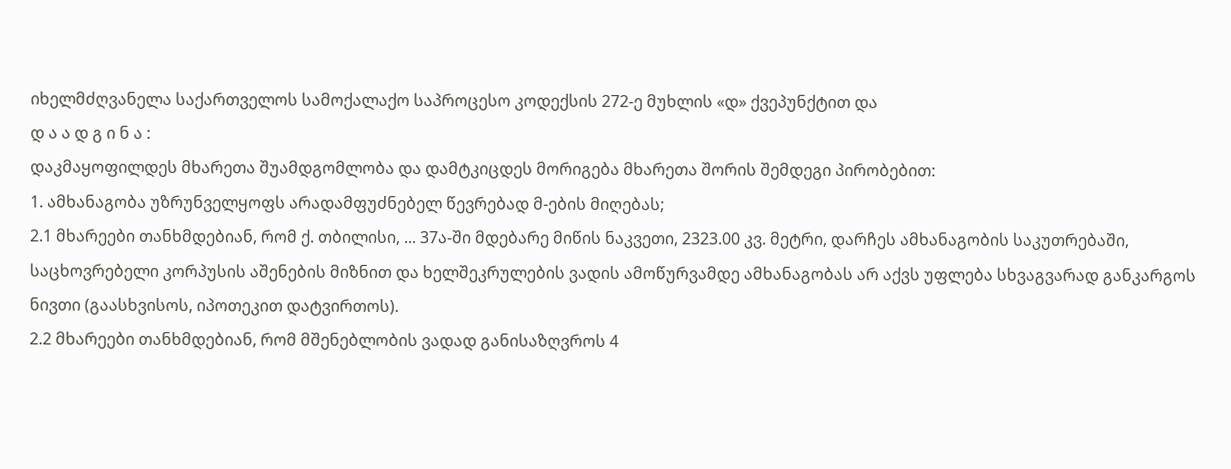იხელმძღვანელა საქართველოს სამოქალაქო საპროცესო კოდექსის 272-ე მუხლის «დ» ქვეპუნქტით და
დ ა ა დ გ ი ნ ა :
დაკმაყოფილდეს მხარეთა შუამდგომლობა და დამტკიცდეს მორიგება მხარეთა შორის შემდეგი პირობებით:
1. ამხანაგობა უზრუნველყოფს არადამფუძნებელ წევრებად მ-ების მიღებას;
2.1 მხარეები თანხმდებიან, რომ ქ. თბილისი, ... 37ა-ში მდებარე მიწის ნაკვეთი, 2323.00 კვ. მეტრი, დარჩეს ამხანაგობის საკუთრებაში, საცხოვრებელი კორპუსის აშენების მიზნით და ხელშეკრულების ვადის ამოწურვამდე ამხანაგობას არ აქვს უფლება სხვაგვარად განკარგოს ნივთი (გაასხვისოს, იპოთეკით დატვირთოს).
2.2 მხარეები თანხმდებიან, რომ მშენებლობის ვადად განისაზღვროს 4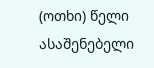(ოთხი) წელი ასაშენებელი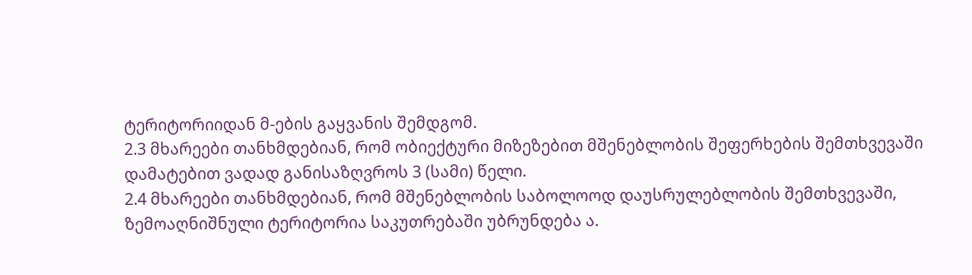ტერიტორიიდან მ-ების გაყვანის შემდგომ.
2.3 მხარეები თანხმდებიან, რომ ობიექტური მიზეზებით მშენებლობის შეფერხების შემთხვევაში დამატებით ვადად განისაზღვროს 3 (სამი) წელი.
2.4 მხარეები თანხმდებიან, რომ მშენებლობის საბოლოოდ დაუსრულებლობის შემთხვევაში, ზემოაღნიშნული ტერიტორია საკუთრებაში უბრუნდება ა.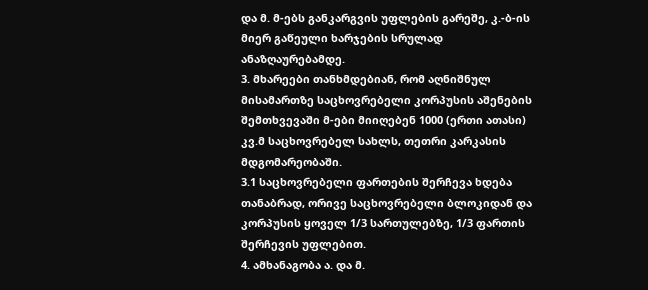და მ. მ-ებს განკარგვის უფლების გარეშე, კ.-ბ-ის მიერ გაწეული ხარჯების სრულად ანაზღაურებამდე.
3. მხარეები თანხმდებიან, რომ აღნიშნულ მისამართზე საცხოვრებელი კორპუსის აშენების შემთხვევაში მ-ები მიიღებენ 1000 (ერთი ათასი) კვ.მ საცხოვრებელ სახლს, თეთრი კარკასის მდგომარეობაში.
3.1 საცხოვრებელი ფართების შერჩევა ხდება თანაბრად, ორივე საცხოვრებელი ბლოკიდან და კორპუსის ყოველ 1/3 სართულებზე, 1/3 ფართის შერჩევის უფლებით.
4. ამხანაგობა ა. და მ.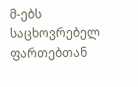მ-ებს საცხოვრებელ ფართებთან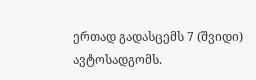ერთად გადასცემს 7 (შვიდი) ავტოსადგომს.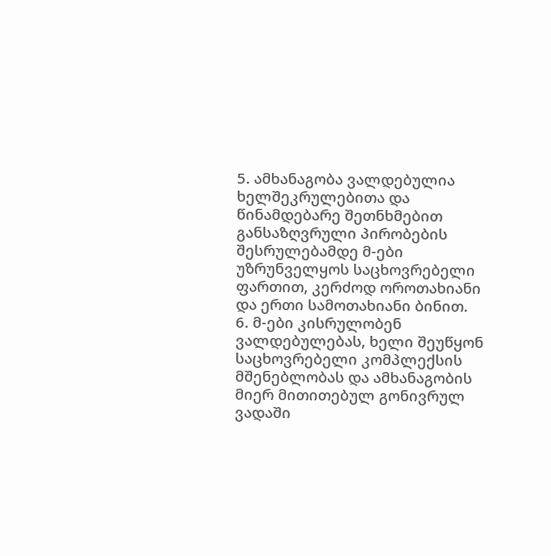5. ამხანაგობა ვალდებულია ხელშეკრულებითა და წინამდებარე შეთნხმებით განსაზღვრული პირობების შესრულებამდე მ-ები უზრუნველყოს საცხოვრებელი ფართით, კერძოდ ოროთახიანი და ერთი სამოთახიანი ბინით.
6. მ-ები კისრულობენ ვალდებულებას, ხელი შეუწყონ საცხოვრებელი კომპლექსის მშენებლობას და ამხანაგობის მიერ მითითებულ გონივრულ ვადაში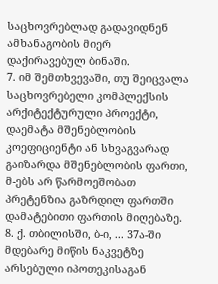საცხოვრებლად გადავიდნენ ამხანაგობის მიერ დაქირავებულ ბინაში.
7. იმ შემთხვევაში, თუ შეიცვალა საცხოვრებელი კომპლექსის არქიტექტურული პროექტი, დაემატა მშენებლობის კოეფიციენტი ან სხვაგვარად გაიზარდა მშენებლობის ფართი, მ-ებს არ წარმოეშობათ პრეტენზია გაზრდილ ფართში დამატებითი ფართის მიღებაზე.
8. ქ. თბილისში, ბ-ი, ... 37ა-ში მდებარე მიწის ნაკვეტზე არსებული იპოთეკისაგან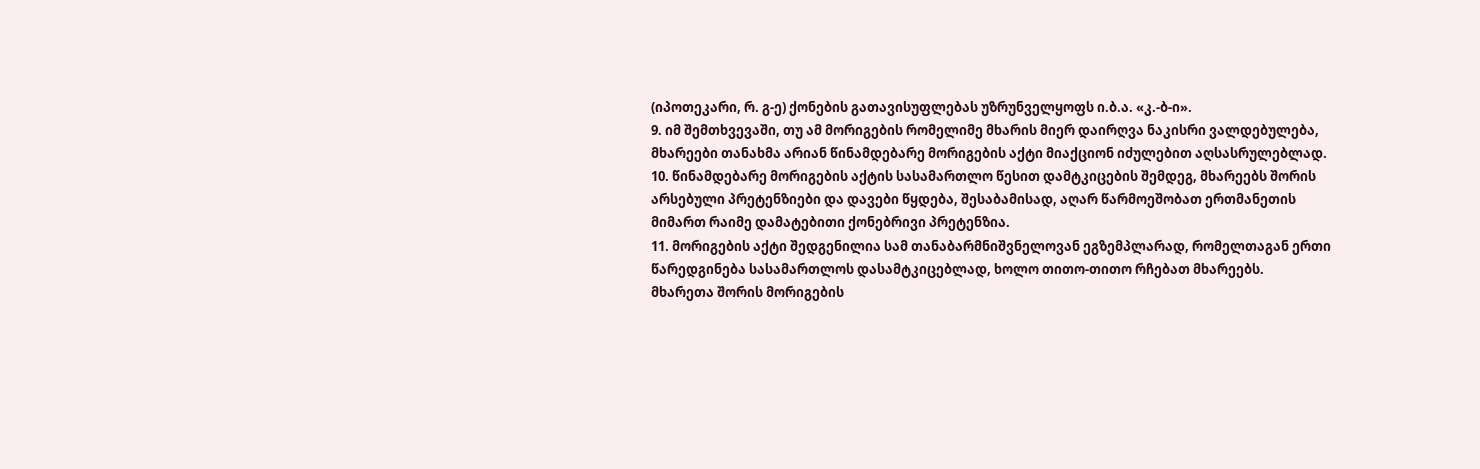(იპოთეკარი, რ. გ-ე) ქონების გათავისუფლებას უზრუნველყოფს ი.ბ.ა. «კ.-ბ-ი».
9. იმ შემთხვევაში, თუ ამ მორიგების რომელიმე მხარის მიერ დაირღვა ნაკისრი ვალდებულება, მხარეები თანახმა არიან წინამდებარე მორიგების აქტი მიაქციონ იძულებით აღსასრულებლად.
10. წინამდებარე მორიგების აქტის სასამართლო წესით დამტკიცების შემდეგ, მხარეებს შორის არსებული პრეტენზიები და დავები წყდება, შესაბამისად, აღარ წარმოეშობათ ერთმანეთის მიმართ რაიმე დამატებითი ქონებრივი პრეტენზია.
11. მორიგების აქტი შედგენილია სამ თანაბარმნიშვნელოვან ეგზემპლარად, რომელთაგან ერთი წარედგინება სასამართლოს დასამტკიცებლად, ხოლო თითო-თითო რჩებათ მხარეებს.
მხარეთა შორის მორიგების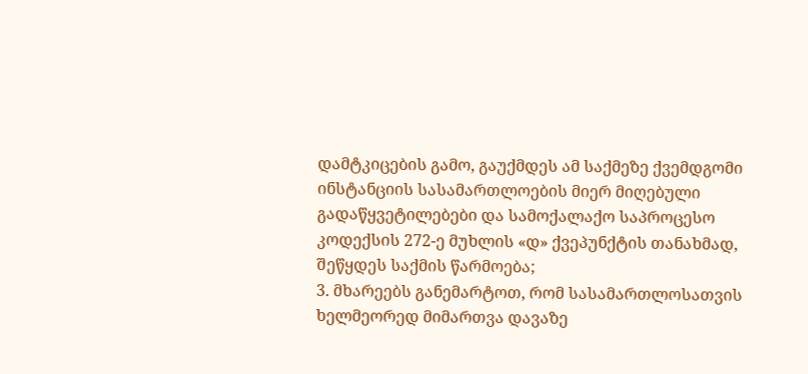დამტკიცების გამო, გაუქმდეს ამ საქმეზე ქვემდგომი ინსტანციის სასამართლოების მიერ მიღებული გადაწყვეტილებები და სამოქალაქო საპროცესო კოდექსის 272-ე მუხლის «დ» ქვეპუნქტის თანახმად, შეწყდეს საქმის წარმოება;
3. მხარეებს განემარტოთ, რომ სასამართლოსათვის ხელმეორედ მიმართვა დავაზე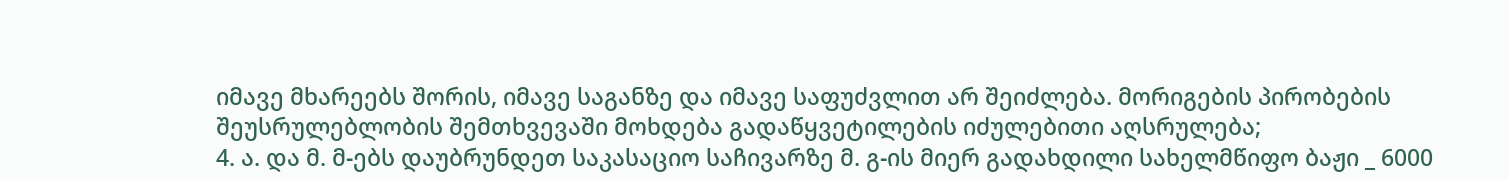იმავე მხარეებს შორის, იმავე საგანზე და იმავე საფუძვლით არ შეიძლება. მორიგების პირობების შეუსრულებლობის შემთხვევაში მოხდება გადაწყვეტილების იძულებითი აღსრულება;
4. ა. და მ. მ-ებს დაუბრუნდეთ საკასაციო საჩივარზე მ. გ-ის მიერ გადახდილი სახელმწიფო ბაჟი _ 6000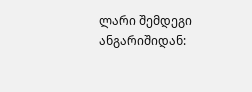ლარი შემდეგი ანგარიშიდან: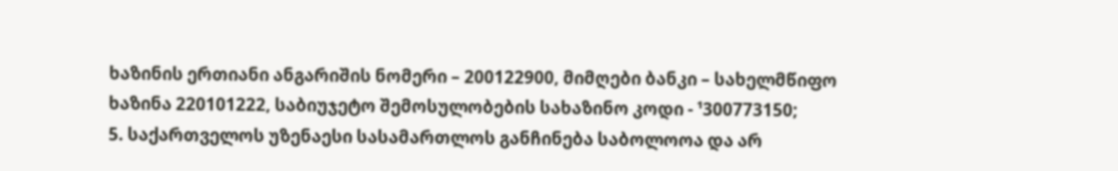ხაზინის ერთიანი ანგარიშის ნომერი – 200122900, მიმღები ბანკი – სახელმწიფო ხაზინა 220101222, საბიუჯეტო შემოსულობების სახაზინო კოდი - ¹300773150;
5. საქართველოს უზენაესი სასამართლოს განჩინება საბოლოოა და არ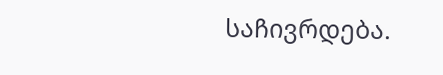საჩივრდება.